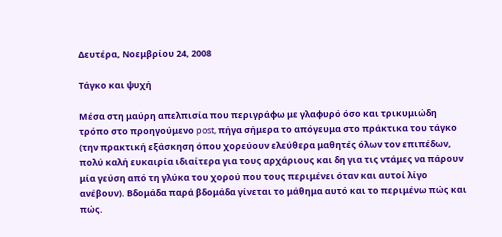Δευτέρα, Νοεμβρίου 24, 2008

Τάγκο και ψυχή

Μέσα στη μαύρη απελπισία που περιγράφω με γλαφυρό όσο και τρικυμιώδη τρόπο στο προηγούμενο post, πήγα σήμερα το απόγευμα στο πράκτικα του τάγκο (την πρακτική εξάσκηση όπου χορεύουν ελεύθερα μαθητές όλων τον επιπέδων, πολύ καλή ευκαιρία ιδιαίτερα για τους αρχάριους και δη για τις ντάμες να πάρουν μία γεύση από τη γλύκα του χορού που τους περιμένει όταν και αυτοί λίγο ανέβουν). Βδομάδα παρά βδομάδα γίνεται το μάθημα αυτό και το περιμένω πώς και πώς.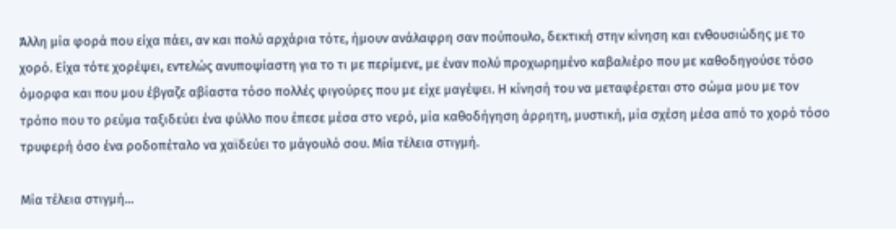Άλλη μία φορά που είχα πάει, αν και πολύ αρχάρια τότε, ήμουν ανάλαφρη σαν πούπουλο, δεκτική στην κίνηση και ενθουσιώδης με το χορό. Είχα τότε χορέψει, εντελώς ανυποψίαστη για το τι με περίμενε, με έναν πολύ προχωρημένο καβαλιέρο που με καθοδηγούσε τόσο όμορφα και που μου έβγαζε αβίαστα τόσο πολλές φιγούρες που με είχε μαγέψει. Η κίνησή του να μεταφέρεται στο σώμα μου με τον τρόπο που το ρεύμα ταξιδεύει ένα φύλλο που έπεσε μέσα στο νερό, μία καθοδήγηση άρρητη, μυστική, μία σχέση μέσα από το χορό τόσο τρυφερή όσο ένα ροδοπέταλο να χαϊδεύει το μάγουλό σου. Μία τέλεια στιγμή.

Μία τέλεια στιγμή...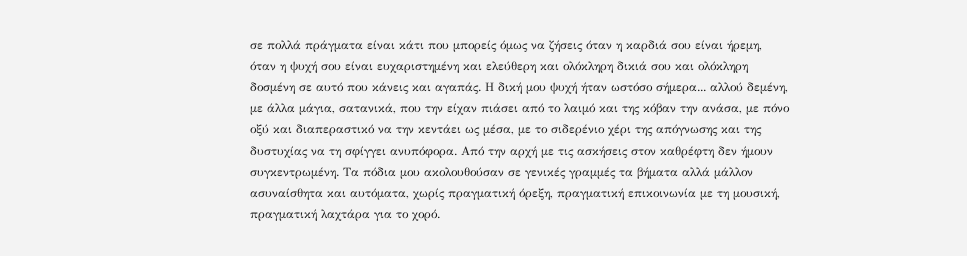σε πολλά πράγματα είναι κάτι που μπορείς όμως να ζήσεις όταν η καρδιά σου είναι ήρεμη, όταν η ψυχή σου είναι ευχαριστημένη και ελεύθερη και ολόκληρη δικιά σου και ολόκληρη δοσμένη σε αυτό που κάνεις και αγαπάς. Η δική μου ψυχή ήταν ωστόσο σήμερα... αλλού δεμένη, με άλλα μάγια, σατανικά, που την είχαν πιάσει από το λαιμό και της κόβαν την ανάσα, με πόνο οξύ και διαπεραστικό να την κεντάει ως μέσα, με το σιδερένιο χέρι της απόγνωσης και της δυστυχίας να τη σφίγγει ανυπόφορα. Από την αρχή με τις ασκήσεις στον καθρέφτη δεν ήμουν συγκεντρωμένη. Τα πόδια μου ακολουθούσαν σε γενικές γραμμές τα βήματα αλλά μάλλον ασυναίσθητα και αυτόματα, χωρίς πραγματική όρεξη, πραγματική επικοινωνία με τη μουσική, πραγματική λαχτάρα για το χορό.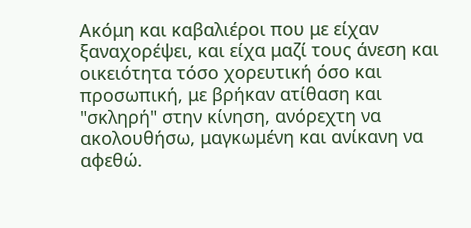Ακόμη και καβαλιέροι που με είχαν ξαναχορέψει, και είχα μαζί τους άνεση και οικειότητα τόσο χορευτική όσο και προσωπική, με βρήκαν ατίθαση και "σκληρή" στην κίνηση, ανόρεχτη να ακολουθήσω, μαγκωμένη και ανίκανη να αφεθώ.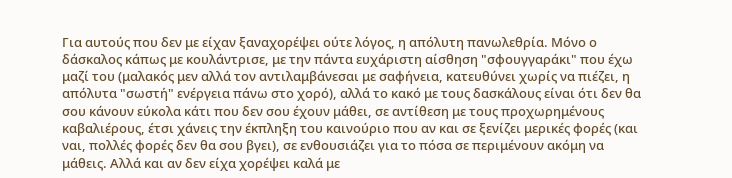Για αυτούς που δεν με είχαν ξαναχορέψει ούτε λόγος, η απόλυτη πανωλεθρία. Μόνο ο δάσκαλος κάπως με κουλάντρισε, με την πάντα ευχάριστη αίσθηση "σφουγγαράκι" που έχω μαζί του (μαλακός μεν αλλά τον αντιλαμβάνεσαι με σαφήνεια, κατευθύνει χωρίς να πιέζει, η απόλυτα "σωστή" ενέργεια πάνω στο χορό), αλλά το κακό με τους δασκάλους είναι ότι δεν θα σου κάνουν εύκολα κάτι που δεν σου έχουν μάθει, σε αντίθεση με τους προχωρημένους καβαλιέρους, έτσι χάνεις την έκπληξη του καινούριο που αν και σε ξενίζει μερικές φορές (και ναι, πολλές φορές δεν θα σου βγει), σε ενθουσιάζει για το πόσα σε περιμένουν ακόμη να μάθεις. Αλλά και αν δεν είχα χορέψει καλά με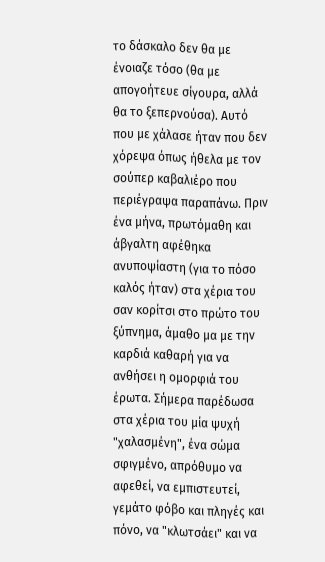το δάσκαλο δεν θα με ένοιαζε τόσο (θα με απογοήτευε σίγουρα, αλλά θα το ξεπερνούσα). Αυτό που με χάλασε ήταν που δεν χόρεψα όπως ήθελα με τον σούπερ καβαλιέρο που περιέγραψα παραπάνω. Πριν ένα μήνα, πρωτόμαθη και άβγαλτη αφέθηκα ανυποψίαστη (για το πόσο καλός ήταν) στα χέρια του σαν κορίτσι στο πρώτο του ξύπνημα, άμαθο μα με την καρδιά καθαρή για να ανθήσει η ομορφιά του έρωτα. Σήμερα παρέδωσα στα χέρια του μία ψυχή "χαλασμένη", ένα σώμα σφιγμένο, απρόθυμο να αφεθεί, να εμπιστευτεί, γεμάτο φόβο και πληγές και πόνο, να "κλωτσάει" και να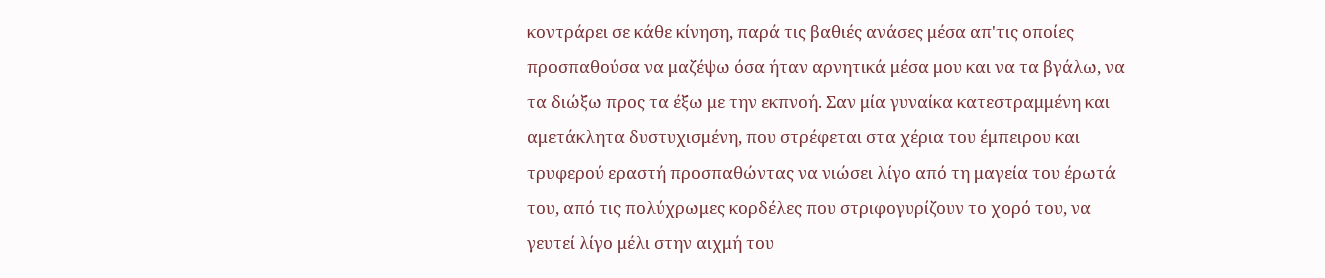κοντράρει σε κάθε κίνηση, παρά τις βαθιές ανάσες μέσα απ'τις οποίες προσπαθούσα να μαζέψω όσα ήταν αρνητικά μέσα μου και να τα βγάλω, να τα διώξω προς τα έξω με την εκπνοή. Σαν μία γυναίκα κατεστραμμένη και αμετάκλητα δυστυχισμένη, που στρέφεται στα χέρια του έμπειρου και τρυφερού εραστή προσπαθώντας να νιώσει λίγο από τη μαγεία του έρωτά του, από τις πολύχρωμες κορδέλες που στριφογυρίζουν το χορό του, να γευτεί λίγο μέλι στην αιχμή του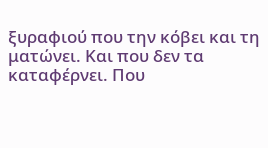ξυραφιού που την κόβει και τη ματώνει. Και που δεν τα καταφέρνει. Που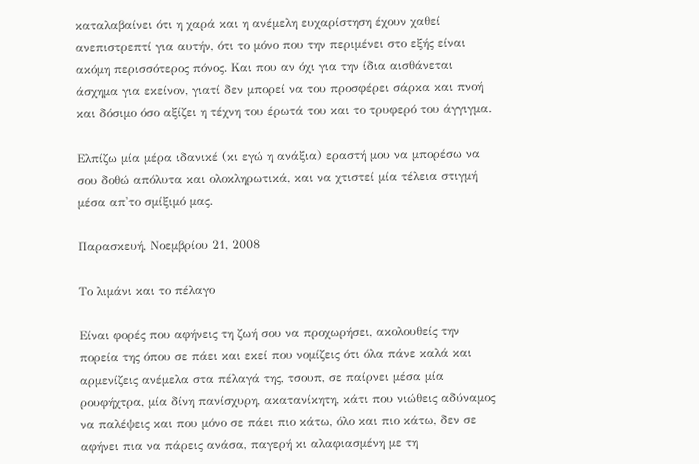καταλαβαίνει ότι η χαρά και η ανέμελη ευχαρίστηση έχουν χαθεί ανεπιστρεπτί για αυτήν, ότι το μόνο που την περιμένει στο εξής είναι ακόμη περισσότερος πόνος. Και που αν όχι για την ίδια αισθάνεται άσχημα για εκείνον, γιατί δεν μπορεί να του προσφέρει σάρκα και πνοή και δόσιμο όσο αξίζει η τέχνη του έρωτά του και το τρυφερό του άγγιγμα.

Ελπίζω μία μέρα ιδανικέ (κι εγώ η ανάξια) εραστή μου να μπορέσω να σου δοθώ απόλυτα και ολοκληρωτικά, και να χτιστεί μία τέλεια στιγμή μέσα απ'το σμίξιμό μας.

Παρασκευή, Νοεμβρίου 21, 2008

Το λιμάνι και το πέλαγο

Είναι φορές που αφήνεις τη ζωή σου να προχωρήσει, ακολουθείς την πορεία της όπου σε πάει και εκεί που νομίζεις ότι όλα πάνε καλά και αρμενίζεις ανέμελα στα πέλαγά της, τσουπ, σε παίρνει μέσα μία ρουφήχτρα, μία δίνη πανίσχυρη, ακατανίκητη, κάτι που νιώθεις αδύναμος να παλέψεις και που μόνο σε πάει πιο κάτω, όλο και πιο κάτω, δεν σε αφήνει πια να πάρεις ανάσα, παγερή κι αλαφιασμένη με τη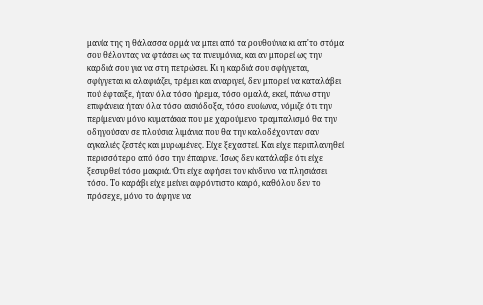μανία της η θάλασσα ορμά να μπει από τα ρουθούνια κι απ'το στόμα σου θέλοντας να φτάσει ως τα πνευμόνια, και αν μπορεί ως την καρδιά σου για να στη πετρώσει. Κι η καρδιά σου σφίγγεται, σφίγγεται κι αλαφιάζει, τρέμει και αναριγεί, δεν μπορεί να καταλάβει πού έφταιξε, ήταν όλα τόσο ήρεμα, τόσο ομαλά, εκεί, πάνω στην επιφάνεια ήταν όλα τόσο αισιόδοξα, τόσο ευοίωνα, νόμιζε ότι την περίμεναν μόνο κυματάκια που με χαρούμενο τραμπαλισμό θα την οδηγούσαν σε πλούσια λιμάνια που θα την καλοδέχονταν σαν αγκαλιές ζεστές και μυρωμένες. Είχε ξεχαστεί. Και είχε περιπλανηθεί περισσότερο από όσο την έπαιρνε. Ίσως δεν κατάλαβε ότι είχε ξεσυρθεί τόσο μακριά. Ότι είχε αφήσει τον κίνδυνο να πλησιάσει τόσο. Το καράβι είχε μείνει αφρόντιστο καιρό, καθόλου δεν το πρόσεχε, μόνο το άφηνε να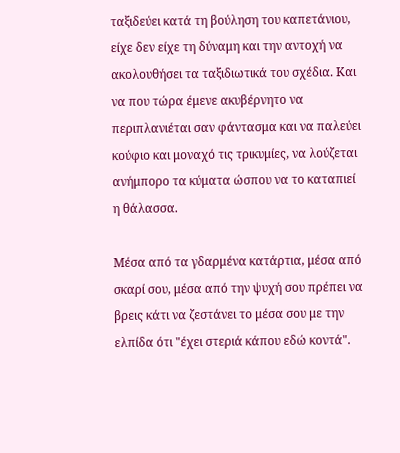ταξιδεύει κατά τη βούληση του καπετάνιου, είχε δεν είχε τη δύναμη και την αντοχή να ακολουθήσει τα ταξιδιωτικά του σχέδια. Και να που τώρα έμενε ακυβέρνητο να περιπλανιέται σαν φάντασμα και να παλεύει κούφιο και μοναχό τις τρικυμίες, να λούζεται ανήμπορο τα κύματα ώσπου να το καταπιεί η θάλασσα.

Μέσα από τα γδαρμένα κατάρτια, μέσα από σκαρί σου, μέσα από την ψυχή σου πρέπει να βρεις κάτι να ζεστάνει το μέσα σου με την ελπίδα ότι "έχει στεριά κάπου εδώ κοντά".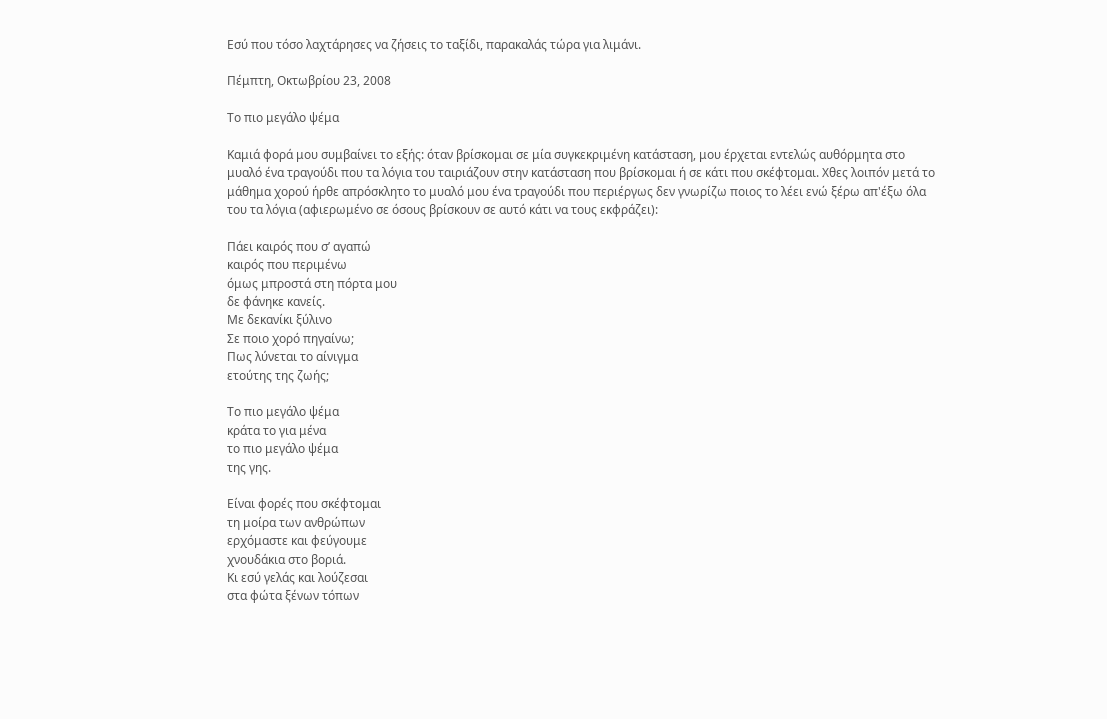Εσύ που τόσο λαχτάρησες να ζήσεις το ταξίδι, παρακαλάς τώρα για λιμάνι.

Πέμπτη, Οκτωβρίου 23, 2008

Το πιο μεγάλο ψέμα

Καμιά φορά μου συμβαίνει το εξής: όταν βρίσκομαι σε μία συγκεκριμένη κατάσταση, μου έρχεται εντελώς αυθόρμητα στο μυαλό ένα τραγούδι που τα λόγια του ταιριάζουν στην κατάσταση που βρίσκομαι ή σε κάτι που σκέφτομαι. Χθες λοιπόν μετά το μάθημα χορού ήρθε απρόσκλητο το μυαλό μου ένα τραγούδι που περιέργως δεν γνωρίζω ποιος το λέει ενώ ξέρω απ'έξω όλα του τα λόγια (αφιερωμένο σε όσους βρίσκουν σε αυτό κάτι να τους εκφράζει):

Πάει καιρός που σ’ αγαπώ
καιρός που περιμένω
όμως μπροστά στη πόρτα μου
δε φάνηκε κανείς.
Με δεκανίκι ξύλινο
Σε ποιο χορό πηγαίνω;
Πως λύνεται το αίνιγμα
ετούτης της ζωής;

Το πιο μεγάλο ψέμα
κράτα το για μένα
το πιο μεγάλο ψέμα
της γης.

Είναι φορές που σκέφτομαι
τη μοίρα των ανθρώπων
ερχόμαστε και φεύγουμε
χνουδάκια στο βοριά.
Κι εσύ γελάς και λούζεσαι
στα φώτα ξένων τόπων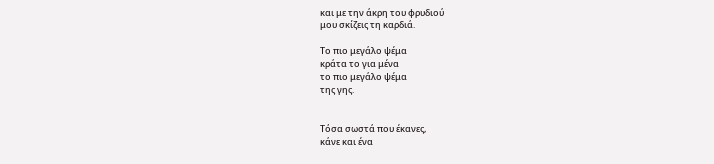και με την άκρη του φρυδιού
μου σκίζεις τη καρδιά.

Το πιο μεγάλο ψέμα
κράτα το για μένα
το πιο μεγάλο ψέμα
της γης.


Τόσα σωστά που έκανες,
κάνε και ένα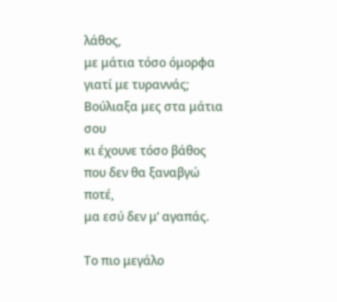λάθος,
με μάτια τόσο όμορφα
γιατί με τυραννάς;
Βούλιαξα μες στα μάτια σου
κι έχουνε τόσο βάθος
που δεν θα ξαναβγώ ποτέ,
μα εσύ δεν μ’ αγαπάς.

Το πιο μεγάλο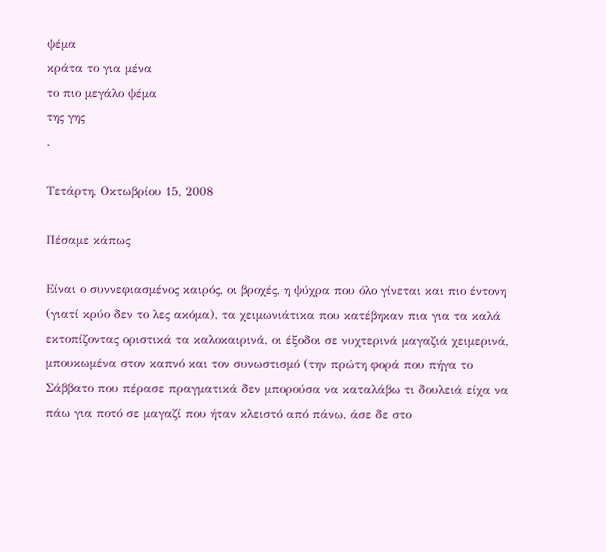ψέμα
κράτα το για μένα
το πιο μεγάλο ψέμα
της γης
.

Τετάρτη, Οκτωβρίου 15, 2008

Πέσαμε κάπως

Είναι ο συννεφιασμένος καιρός, οι βροχές, η ψύχρα που όλο γίνεται και πιο έντονη (γιατί κρύο δεν το λες ακόμα), τα χειμωνιάτικα που κατέβηκαν πια για τα καλά εκτοπίζοντας οριστικά τα καλοκαιρινά, οι έξοδοι σε νυχτερινά μαγαζιά χειμερινά, μπουκωμένα στον καπνό και τον συνωστισμό (την πρώτη φορά που πήγα το Σάββατο που πέρασε πραγματικά δεν μπορούσα να καταλάβω τι δουλειά είχα να πάω για ποτό σε μαγαζί που ήταν κλειστό από πάνω, άσε δε στο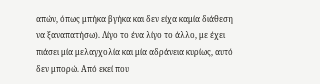απών, όπως μπήκα βγήκα και δεν είχα καμία διάθεση να ξαναπατήσω). Λίγο το ένα λίγο το άλλο, με έχει πιάσει μία μελαγχολία και μία αδράνεια κυρίως, αυτό δεν μπορώ. Από εκεί που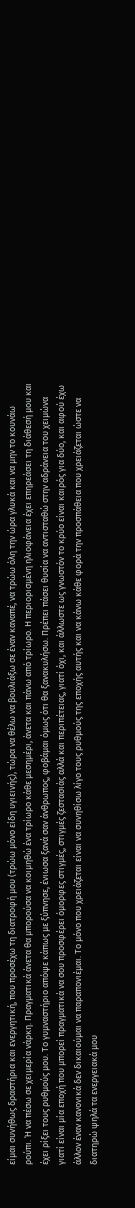είμαι συνήθως δραστήρια και ενεργητική, που προσέχω τη διατροφή μου (τρώω μόνο είδη υγιεινής), τώρα να θέλω να βουλιάξω σε έναν καναπέ, να τρώω όλη την ώρα γλυκά και να μην το κουνάω ρούπι. Ή να πέσω σε χειμερία νάρκη. Πραγματικά άνετα θα μπορούσα να κοιμηθώ ένα τρίωρο κάθε μεσημέρι, άνετα και πάνω από τρίωρο. Η περιορισμένη ηλιοφάνεια έχει επηρεάσει τη διάθεσή μου και έχει ρίξει τους ρυθμούς μου. Το γυμναστήριο απόψε κάπως με ξύπνησε, ένιωσα ξανά σαν άνθρωπος, φοβάμαι όμως ότι θα ξανακυλήσω. Πρέπει πάσει θυσία να αντισταθώ στην αδράνεια του χειμώνα γιατί είναι μία εποχή που μπορεί πραγματικά να σου προσφέρει όμορφες στιγμές, στιγμές ζεστασιάς αλλά και περιπέτειας, γιατί όχι, και άλλωστε ως γνωστόν το κρύο είναι καιρός για δύο, και αφού έχω άλλον έναν κανονικά δεν δικαιούμαι να παραπονιέμαι. Το μόνο που χρειάζεται είναι να συνηθίσω λίγο τους ρυθμούς της εποχής αυτής και να κάνω κάθε φορά την προσπάθεια που χρειάζεται ώστε να διατηρώ ψηλά τα ενεργειακά μου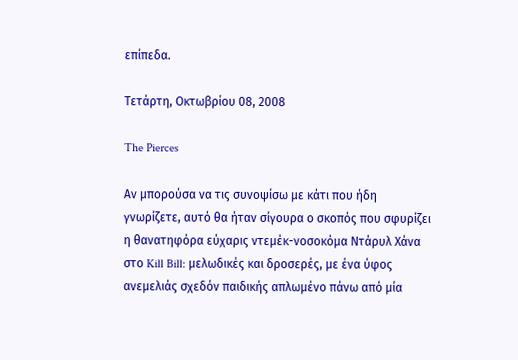επίπεδα.

Τετάρτη, Οκτωβρίου 08, 2008

The Pierces

Αν μπορούσα να τις συνοψίσω με κάτι που ήδη γνωρίζετε, αυτό θα ήταν σίγουρα ο σκοπός που σφυρίζει η θανατηφόρα εύχαρις ντεμέκ-νοσοκόμα Ντάρυλ Χάνα στο Kill Bill: μελωδικές και δροσερές, με ένα ύφος ανεμελιάς σχεδόν παιδικής απλωμένο πάνω από μία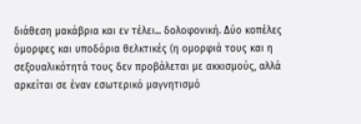διάθεση μακάβρια και εν τέλει... δολοφονική. Δύο κοπέλες όμορφες και υποδόρια θελκτικές (η ομορφιά τους και η σεξουαλικότητά τους δεν προβάλεται με ακκισμούς, αλλά αρκείται σε έναν εσωτερικό μαγνητισμό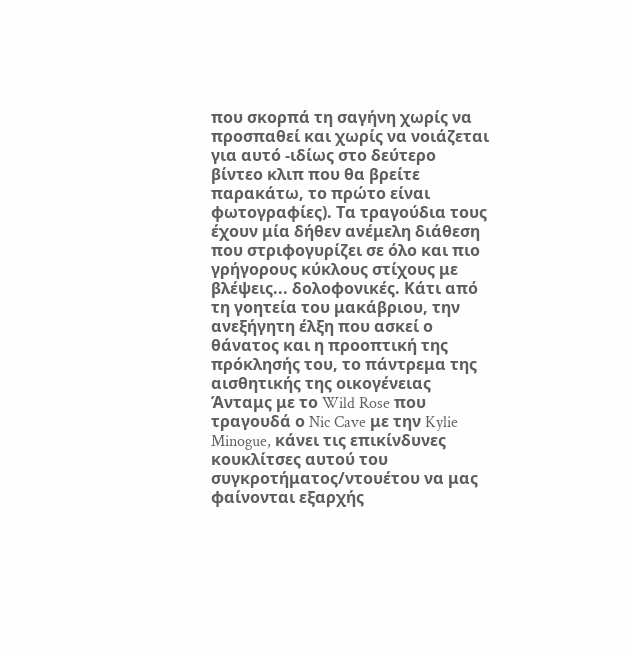που σκορπά τη σαγήνη χωρίς να προσπαθεί και χωρίς να νοιάζεται για αυτό -ιδίως στο δεύτερο βίντεο κλιπ που θα βρείτε παρακάτω, το πρώτο είναι φωτογραφίες). Τα τραγούδια τους έχουν μία δήθεν ανέμελη διάθεση που στριφογυρίζει σε όλο και πιο γρήγορους κύκλους στίχους με βλέψεις... δολοφονικές. Κάτι από τη γοητεία του μακάβριου, την ανεξήγητη έλξη που ασκεί ο θάνατος και η προοπτική της πρόκλησής του, το πάντρεμα της αισθητικής της οικογένειας Άνταμς με το Wild Rose που τραγουδά ο Nic Cave με την Kylie Minogue, κάνει τις επικίνδυνες κουκλίτσες αυτού του συγκροτήματος/ντουέτου να μας φαίνονται εξαρχής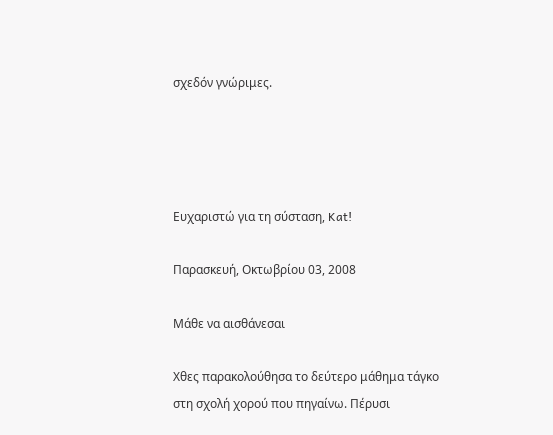σχεδόν γνώριμες.




Ευχαριστώ για τη σύσταση, Kat!

Παρασκευή, Οκτωβρίου 03, 2008

Μάθε να αισθάνεσαι

Χθες παρακολούθησα το δεύτερο μάθημα τάγκο στη σχολή χορού που πηγαίνω. Πέρυσι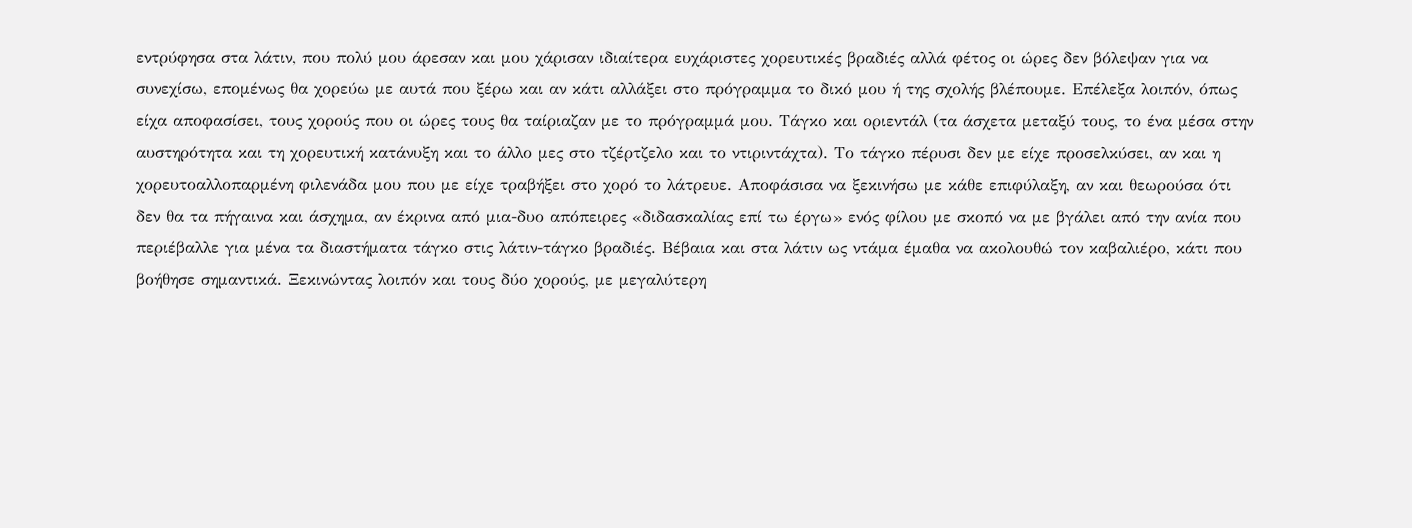εντρύφησα στα λάτιν, που πολύ μου άρεσαν και μου χάρισαν ιδιαίτερα ευχάριστες χορευτικές βραδιές αλλά φέτος οι ώρες δεν βόλεψαν για να συνεχίσω, επομένως θα χορεύω με αυτά που ξέρω και αν κάτι αλλάξει στο πρόγραμμα το δικό μου ή της σχολής βλέπουμε. Επέλεξα λοιπόν, όπως είχα αποφασίσει, τους χορούς που οι ώρες τους θα ταίριαζαν με το πρόγραμμά μου. Τάγκο και οριεντάλ (τα άσχετα μεταξύ τους, το ένα μέσα στην αυστηρότητα και τη χορευτική κατάνυξη και το άλλο μες στο τζέρτζελο και το ντιριντάχτα). Το τάγκο πέρυσι δεν με είχε προσελκύσει, αν και η χορευτοαλλοπαρμένη φιλενάδα μου που με είχε τραβήξει στο χορό το λάτρευε. Αποφάσισα να ξεκινήσω με κάθε επιφύλαξη, αν και θεωρούσα ότι δεν θα τα πήγαινα και άσχημα, αν έκρινα από μια-δυο απόπειρες «διδασκαλίας επί τω έργω» ενός φίλου με σκοπό να με βγάλει από την ανία που περιέβαλλε για μένα τα διαστήματα τάγκο στις λάτιν-τάγκο βραδιές. Βέβαια και στα λάτιν ως ντάμα έμαθα να ακολουθώ τον καβαλιέρο, κάτι που βοήθησε σημαντικά. Ξεκινώντας λοιπόν και τους δύο χορούς, με μεγαλύτερη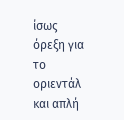ίσως όρεξη για το οριεντάλ και απλή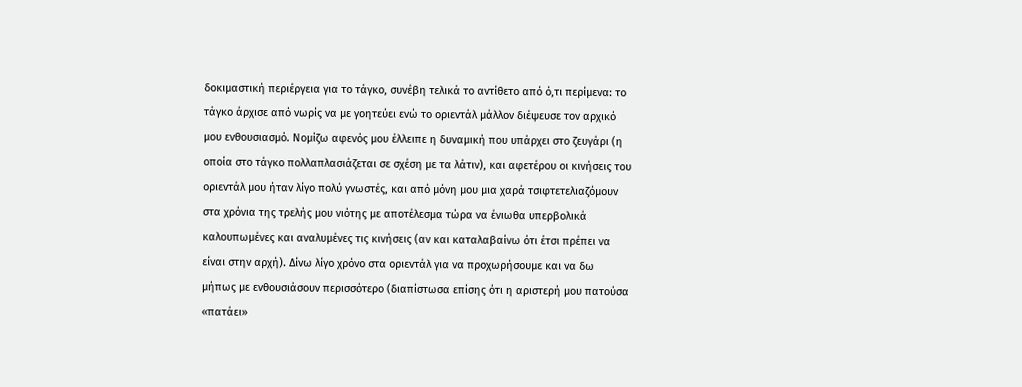δοκιμαστική περιέργεια για το τάγκο, συνέβη τελικά το αντίθετο από ό,τι περίμενα: το τάγκο άρχισε από νωρίς να με γοητεύει ενώ το οριεντάλ μάλλον διέψευσε τον αρχικό μου ενθουσιασμό. Νομίζω αφενός μου έλλειπε η δυναμική που υπάρχει στο ζευγάρι (η οποία στο τάγκο πολλαπλασιάζεται σε σχέση με τα λάτιν), και αφετέρου οι κινήσεις του οριεντάλ μου ήταν λίγο πολύ γνωστές, και από μόνη μου μια χαρά τσιφτετελιαζόμουν στα χρόνια της τρελής μου νιότης με αποτέλεσμα τώρα να ένιωθα υπερβολικά καλουπωμένες και αναλυμένες τις κινήσεις (αν και καταλαβαίνω ότι έτσι πρέπει να είναι στην αρχή). Δίνω λίγο χρόνο στα οριεντάλ για να προχωρήσουμε και να δω μήπως με ενθουσιάσουν περισσότερο (διαπίστωσα επίσης ότι η αριστερή μου πατούσα «πατάει»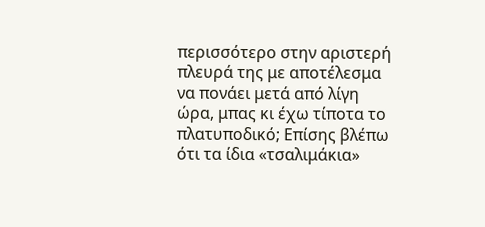περισσότερο στην αριστερή πλευρά της με αποτέλεσμα να πονάει μετά από λίγη ώρα, μπας κι έχω τίποτα το πλατυποδικό; Επίσης βλέπω ότι τα ίδια «τσαλιμάκια»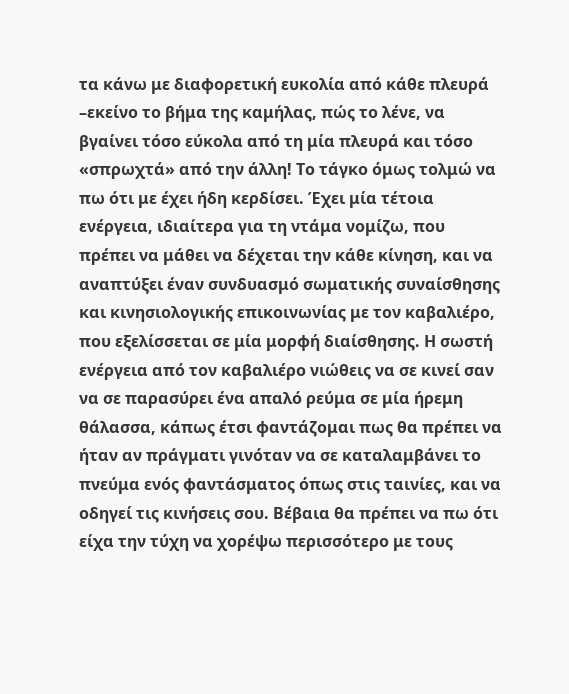τα κάνω με διαφορετική ευκολία από κάθε πλευρά –εκείνο το βήμα της καμήλας, πώς το λένε, να βγαίνει τόσο εύκολα από τη μία πλευρά και τόσο «σπρωχτά» από την άλλη! Το τάγκο όμως τολμώ να πω ότι με έχει ήδη κερδίσει. Έχει μία τέτοια ενέργεια, ιδιαίτερα για τη ντάμα νομίζω, που πρέπει να μάθει να δέχεται την κάθε κίνηση, και να αναπτύξει έναν συνδυασμό σωματικής συναίσθησης και κινησιολογικής επικοινωνίας με τον καβαλιέρο, που εξελίσσεται σε μία μορφή διαίσθησης. Η σωστή ενέργεια από τον καβαλιέρο νιώθεις να σε κινεί σαν να σε παρασύρει ένα απαλό ρεύμα σε μία ήρεμη θάλασσα, κάπως έτσι φαντάζομαι πως θα πρέπει να ήταν αν πράγματι γινόταν να σε καταλαμβάνει το πνεύμα ενός φαντάσματος όπως στις ταινίες, και να οδηγεί τις κινήσεις σου. Βέβαια θα πρέπει να πω ότι είχα την τύχη να χορέψω περισσότερο με τους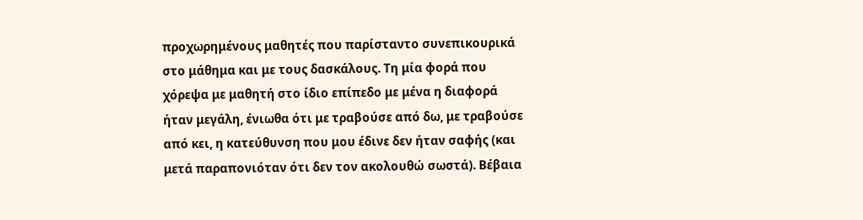προχωρημένους μαθητές που παρίσταντο συνεπικουρικά στο μάθημα και με τους δασκάλους. Τη μία φορά που χόρεψα με μαθητή στο ίδιο επίπεδο με μένα η διαφορά ήταν μεγάλη, ένιωθα ότι με τραβούσε από δω, με τραβούσε από κει, η κατεύθυνση που μου έδινε δεν ήταν σαφής (και μετά παραπονιόταν ότι δεν τον ακολουθώ σωστά). Βέβαια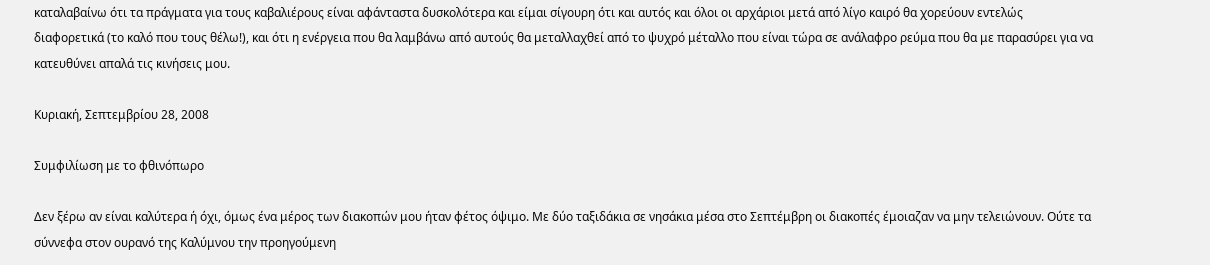καταλαβαίνω ότι τα πράγματα για τους καβαλιέρους είναι αφάνταστα δυσκολότερα και είμαι σίγουρη ότι και αυτός και όλοι οι αρχάριοι μετά από λίγο καιρό θα χορεύουν εντελώς διαφορετικά (το καλό που τους θέλω!), και ότι η ενέργεια που θα λαμβάνω από αυτούς θα μεταλλαχθεί από το ψυχρό μέταλλο που είναι τώρα σε ανάλαφρο ρεύμα που θα με παρασύρει για να κατευθύνει απαλά τις κινήσεις μου.

Κυριακή, Σεπτεμβρίου 28, 2008

Συμφιλίωση με το φθινόπωρο

Δεν ξέρω αν είναι καλύτερα ή όχι, όμως ένα μέρος των διακοπών μου ήταν φέτος όψιμο. Με δύο ταξιδάκια σε νησάκια μέσα στο Σεπτέμβρη οι διακοπές έμοιαζαν να μην τελειώνουν. Ούτε τα σύννεφα στον ουρανό της Καλύμνου την προηγούμενη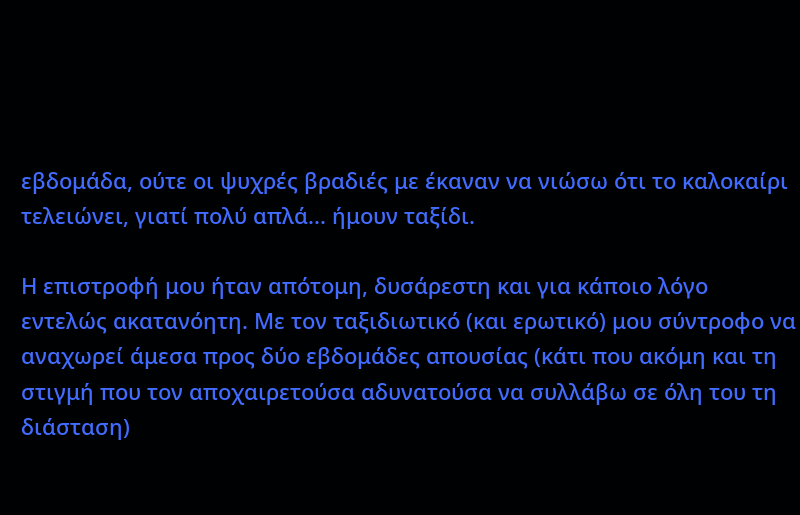εβδομάδα, ούτε οι ψυχρές βραδιές με έκαναν να νιώσω ότι το καλοκαίρι τελειώνει, γιατί πολύ απλά... ήμουν ταξίδι.

Η επιστροφή μου ήταν απότομη, δυσάρεστη και για κάποιο λόγο εντελώς ακατανόητη. Με τον ταξιδιωτικό (και ερωτικό) μου σύντροφο να αναχωρεί άμεσα προς δύο εβδομάδες απουσίας (κάτι που ακόμη και τη στιγμή που τον αποχαιρετούσα αδυνατούσα να συλλάβω σε όλη του τη διάσταση)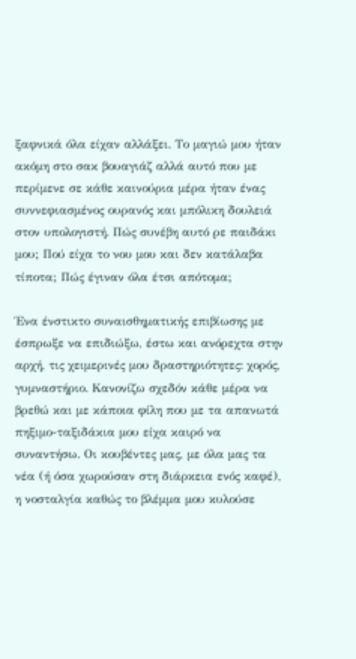ξαφνικά όλα είχαν αλλάξει. Το μαγιώ μου ήταν ακόμη στο σακ βουαγιάζ αλλά αυτό που με περίμενε σε κάθε καινούρια μέρα ήταν ένας συννεφιασμένος ουρανός και μπόλικη δουλειά στον υπολογιστή. Πώς συνέβη αυτό ρε παιδάκι μου; Πού είχα το νου μου και δεν κατάλαβα τίποτα; Πώς έγιναν όλα έτσι απότομα;

Ένα ένστικτο συναισθηματικής επιβίωσης με έσπρωξε να επιδιώξω, έστω και ανόρεχτα στην αρχή, τις χειμερινές μου δραστηριότητες: χορός, γυμναστήριο. Κανονίζω σχεδόν κάθε μέρα να βρεθώ και με κάποια φίλη που με τα απανωτά πηξιμο-ταξιδάκια μου είχα καιρό να συναντήσω. Οι κουβέντες μας, με όλα μας τα νέα (ή όσα χωρούσαν στη διάρκεια ενός καφέ), η νοσταλγία καθώς το βλέμμα μου κυλούσε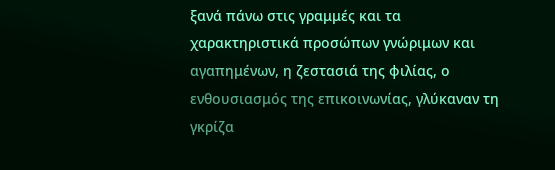ξανά πάνω στις γραμμές και τα χαρακτηριστικά προσώπων γνώριμων και αγαπημένων, η ζεστασιά της φιλίας, ο ενθουσιασμός της επικοινωνίας, γλύκαναν τη γκρίζα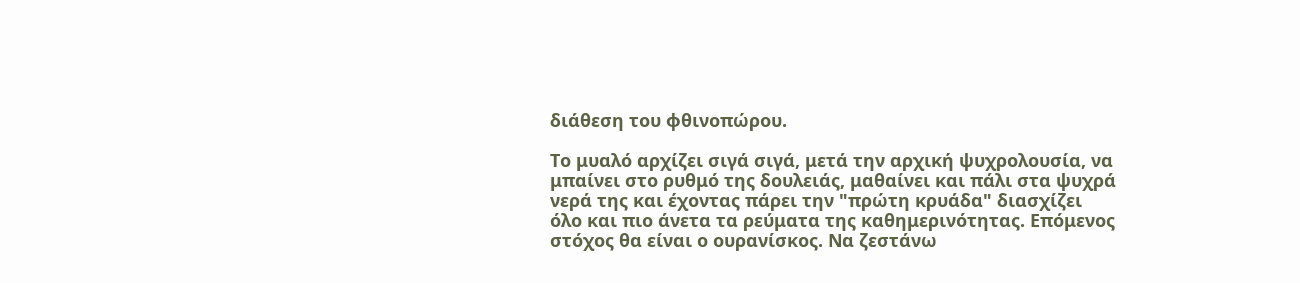διάθεση του φθινοπώρου.

Το μυαλό αρχίζει σιγά σιγά, μετά την αρχική ψυχρολουσία, να μπαίνει στο ρυθμό της δουλειάς, μαθαίνει και πάλι στα ψυχρά νερά της και έχοντας πάρει την "πρώτη κρυάδα" διασχίζει όλο και πιο άνετα τα ρεύματα της καθημερινότητας. Επόμενος στόχος θα είναι ο ουρανίσκος. Να ζεστάνω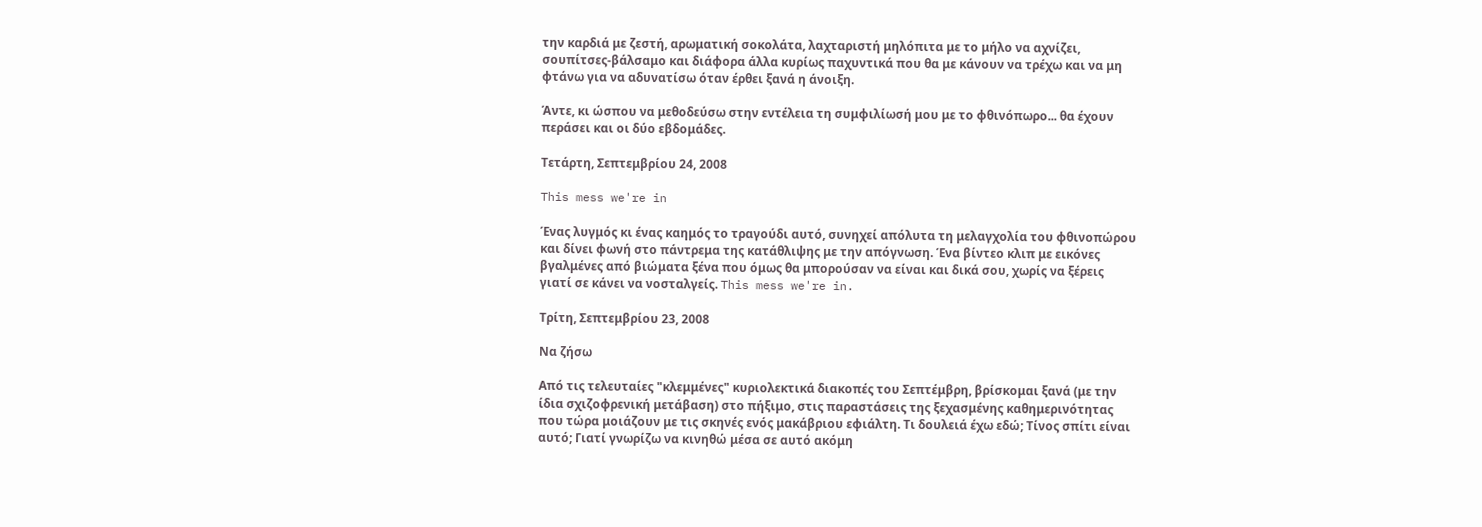την καρδιά με ζεστή, αρωματική σοκολάτα, λαχταριστή μηλόπιτα με το μήλο να αχνίζει, σουπίτσες-βάλσαμο και διάφορα άλλα κυρίως παχυντικά που θα με κάνουν να τρέχω και να μη φτάνω για να αδυνατίσω όταν έρθει ξανά η άνοιξη.

Άντε, κι ώσπου να μεθοδεύσω στην εντέλεια τη συμφιλίωσή μου με το φθινόπωρο... θα έχουν περάσει και οι δύο εβδομάδες.

Τετάρτη, Σεπτεμβρίου 24, 2008

This mess we're in

Ένας λυγμός κι ένας καημός το τραγούδι αυτό, συνηχεί απόλυτα τη μελαγχολία του φθινοπώρου και δίνει φωνή στο πάντρεμα της κατάθλιψης με την απόγνωση. Ένα βίντεο κλιπ με εικόνες βγαλμένες από βιώματα ξένα που όμως θα μπορούσαν να είναι και δικά σου, χωρίς να ξέρεις γιατί σε κάνει να νοσταλγείς. This mess we're in.

Τρίτη, Σεπτεμβρίου 23, 2008

Να ζήσω

Από τις τελευταίες "κλεμμένες" κυριολεκτικά διακοπές του Σεπτέμβρη, βρίσκομαι ξανά (με την ίδια σχιζοφρενική μετάβαση) στο πήξιμο, στις παραστάσεις της ξεχασμένης καθημερινότητας που τώρα μοιάζουν με τις σκηνές ενός μακάβριου εφιάλτη. Τι δουλειά έχω εδώ; Τίνος σπίτι είναι αυτό; Γιατί γνωρίζω να κινηθώ μέσα σε αυτό ακόμη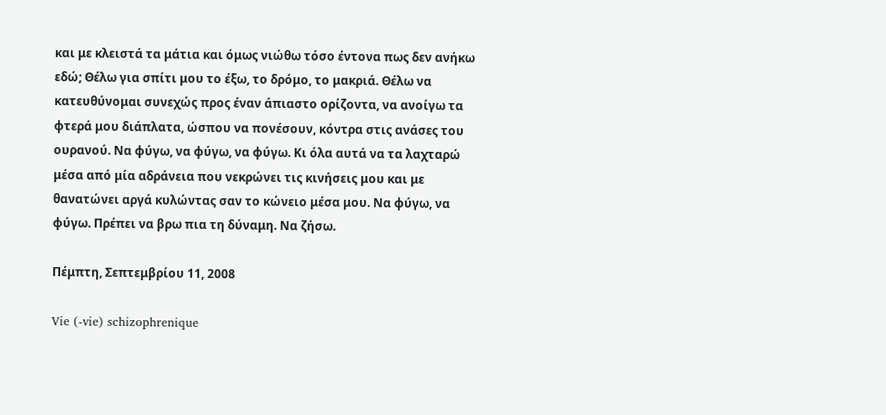και με κλειστά τα μάτια και όμως νιώθω τόσο έντονα πως δεν ανήκω εδώ; Θέλω για σπίτι μου το έξω, το δρόμο, το μακριά. Θέλω να κατευθύνομαι συνεχώς προς έναν άπιαστο ορίζοντα, να ανοίγω τα φτερά μου διάπλατα, ώσπου να πονέσουν, κόντρα στις ανάσες του ουρανού. Να φύγω, να φύγω, να φύγω. Κι όλα αυτά να τα λαχταρώ μέσα από μία αδράνεια που νεκρώνει τις κινήσεις μου και με θανατώνει αργά κυλώντας σαν το κώνειο μέσα μου. Να φύγω, να φύγω. Πρέπει να βρω πια τη δύναμη. Να ζήσω.

Πέμπτη, Σεπτεμβρίου 11, 2008

Vie (-vie) schizophrenique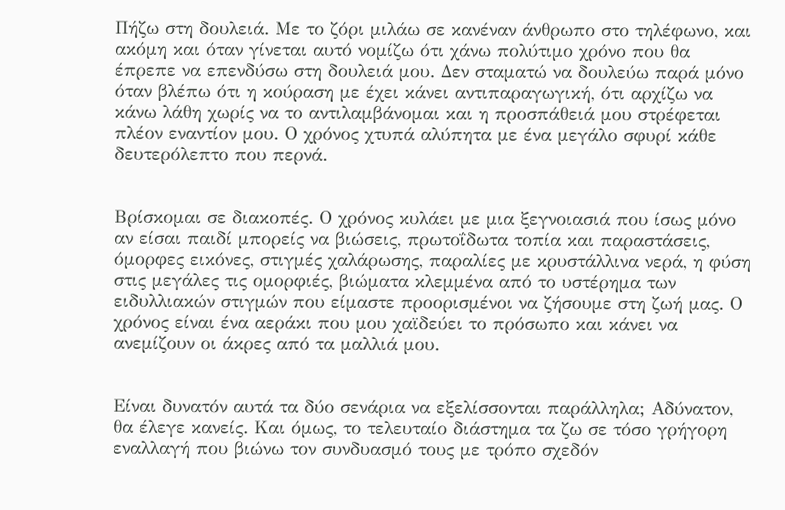Πήζω στη δουλειά. Με το ζόρι μιλάω σε κανέναν άνθρωπο στο τηλέφωνο, και ακόμη και όταν γίνεται αυτό νομίζω ότι χάνω πολύτιμο χρόνο που θα έπρεπε να επενδύσω στη δουλειά μου. Δεν σταματώ να δουλεύω παρά μόνο όταν βλέπω ότι η κούραση με έχει κάνει αντιπαραγωγική, ότι αρχίζω να κάνω λάθη χωρίς να το αντιλαμβάνομαι και η προσπάθειά μου στρέφεται πλέον εναντίον μου. Ο χρόνος χτυπά αλύπητα με ένα μεγάλο σφυρί κάθε δευτερόλεπτο που περνά.


Βρίσκομαι σε διακοπές. Ο χρόνος κυλάει με μια ξεγνοιασιά που ίσως μόνο αν είσαι παιδί μπορείς να βιώσεις, πρωτοΐδωτα τοπία και παραστάσεις, όμορφες εικόνες, στιγμές χαλάρωσης, παραλίες με κρυστάλλινα νερά, η φύση στις μεγάλες τις ομορφιές, βιώματα κλεμμένα από το υστέρημα των ειδυλλιακών στιγμών που είμαστε προορισμένοι να ζήσουμε στη ζωή μας. Ο χρόνος είναι ένα αεράκι που μου χαϊδεύει το πρόσωπο και κάνει να ανεμίζουν οι άκρες από τα μαλλιά μου.


Είναι δυνατόν αυτά τα δύο σενάρια να εξελίσσονται παράλληλα; Αδύνατον, θα έλεγε κανείς. Και όμως, το τελευταίο διάστημα τα ζω σε τόσο γρήγορη εναλλαγή που βιώνω τον συνδυασμό τους με τρόπο σχεδόν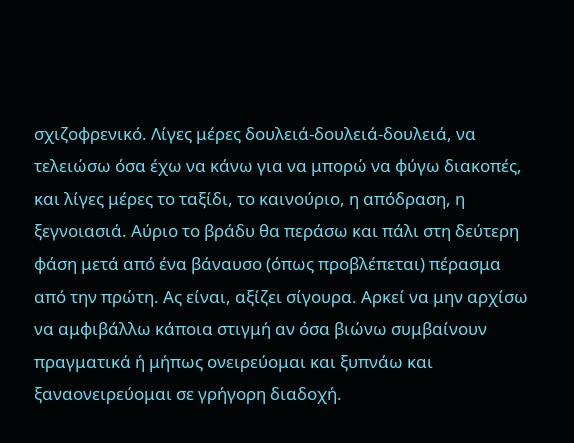σχιζοφρενικό. Λίγες μέρες δουλειά-δουλειά-δουλειά, να τελειώσω όσα έχω να κάνω για να μπορώ να φύγω διακοπές, και λίγες μέρες το ταξίδι, το καινούριο, η απόδραση, η ξεγνοιασιά. Αύριο το βράδυ θα περάσω και πάλι στη δεύτερη φάση μετά από ένα βάναυσο (όπως προβλέπεται) πέρασμα από την πρώτη. Ας είναι, αξίζει σίγουρα. Αρκεί να μην αρχίσω να αμφιβάλλω κάποια στιγμή αν όσα βιώνω συμβαίνουν πραγματικά ή μήπως ονειρεύομαι και ξυπνάω και ξαναονειρεύομαι σε γρήγορη διαδοχή.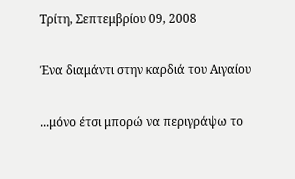Τρίτη, Σεπτεμβρίου 09, 2008

Ένα διαμάντι στην καρδιά του Αιγαίου

...μόνο έτσι μπορώ να περιγράψω το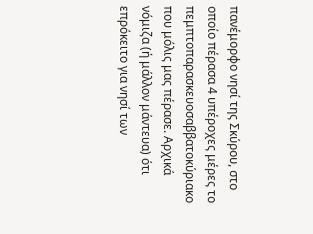πανέμορφο νησί της Σκύρου, στο οποίο πέρασα 4 υπέροχες μέρες το πεμπτοπαρασκευοσαββατοκύριακο που μόλις μας πέρασε. Αρχικά νόμιζα (ή μάλλον μάντευα) ότι επρόκειτο για νησί των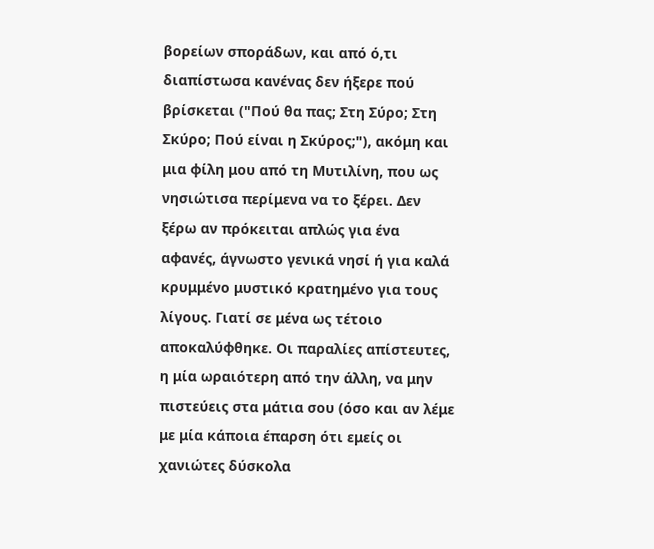βορείων σποράδων, και από ό,τι διαπίστωσα κανένας δεν ήξερε πού βρίσκεται ("Πού θα πας; Στη Σύρο; Στη Σκύρο; Πού είναι η Σκύρος;"), ακόμη και μια φίλη μου από τη Μυτιλίνη, που ως νησιώτισα περίμενα να το ξέρει. Δεν ξέρω αν πρόκειται απλώς για ένα αφανές, άγνωστο γενικά νησί ή για καλά κρυμμένο μυστικό κρατημένο για τους λίγους. Γιατί σε μένα ως τέτοιο αποκαλύφθηκε. Οι παραλίες απίστευτες, η μία ωραιότερη από την άλλη, να μην πιστεύεις στα μάτια σου (όσο και αν λέμε με μία κάποια έπαρση ότι εμείς οι χανιώτες δύσκολα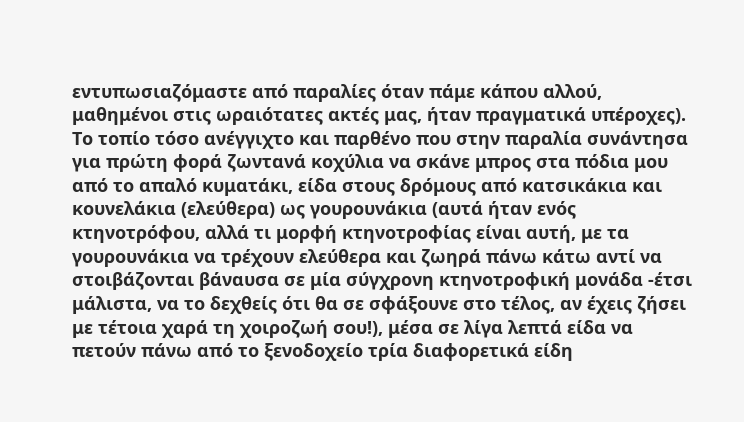εντυπωσιαζόμαστε από παραλίες όταν πάμε κάπου αλλού, μαθημένοι στις ωραιότατες ακτές μας, ήταν πραγματικά υπέροχες). Το τοπίο τόσο ανέγγιχτο και παρθένο που στην παραλία συνάντησα για πρώτη φορά ζωντανά κοχύλια να σκάνε μπρος στα πόδια μου από το απαλό κυματάκι, είδα στους δρόμους από κατσικάκια και κουνελάκια (ελεύθερα) ως γουρουνάκια (αυτά ήταν ενός κτηνοτρόφου, αλλά τι μορφή κτηνοτροφίας είναι αυτή, με τα γουρουνάκια να τρέχουν ελεύθερα και ζωηρά πάνω κάτω αντί να στοιβάζονται βάναυσα σε μία σύγχρονη κτηνοτροφική μονάδα -έτσι μάλιστα, να το δεχθείς ότι θα σε σφάξουνε στο τέλος, αν έχεις ζήσει με τέτοια χαρά τη χοιροζωή σου!), μέσα σε λίγα λεπτά είδα να πετούν πάνω από το ξενοδοχείο τρία διαφορετικά είδη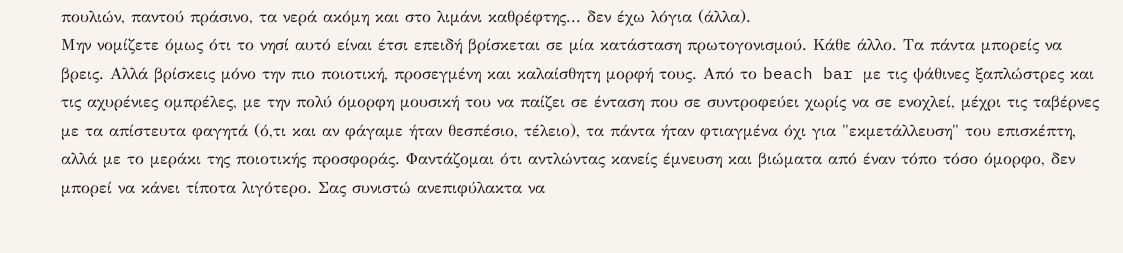πουλιών, παντού πράσινο, τα νερά ακόμη και στο λιμάνι καθρέφτης... δεν έχω λόγια (άλλα).
Μην νομίζετε όμως ότι το νησί αυτό είναι έτσι επειδή βρίσκεται σε μία κατάσταση πρωτογονισμού. Κάθε άλλο. Τα πάντα μπορείς να βρεις. Αλλά βρίσκεις μόνο την πιο ποιοτική, προσεγμένη και καλαίσθητη μορφή τους. Από το beach bar με τις ψάθινες ξαπλώστρες και τις αχυρένιες ομπρέλες, με την πολύ όμορφη μουσική του να παίζει σε ένταση που σε συντροφεύει χωρίς να σε ενοχλεί, μέχρι τις ταβέρνες με τα απίστευτα φαγητά (ό,τι και αν φάγαμε ήταν θεσπέσιο, τέλειο), τα πάντα ήταν φτιαγμένα όχι για "εκμετάλλευση" του επισκέπτη, αλλά με το μεράκι της ποιοτικής προσφοράς. Φαντάζομαι ότι αντλώντας κανείς έμνευση και βιώματα από έναν τόπο τόσο όμορφο, δεν μπορεί να κάνει τίποτα λιγότερο. Σας συνιστώ ανεπιφύλακτα να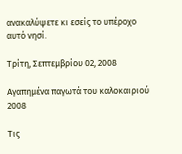ανακαλύψετε κι εσείς το υπέροχο αυτό νησί.

Τρίτη, Σεπτεμβρίου 02, 2008

Αγαπημένα παγωτά του καλοκαιριού 2008

Τις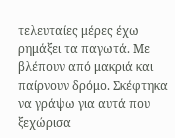τελευταίες μέρες έχω ρημάξει τα παγωτά. Με βλέπουν από μακριά και παίρνουν δρόμο. Σκέφτηκα να γράψω για αυτά που ξεχώρισα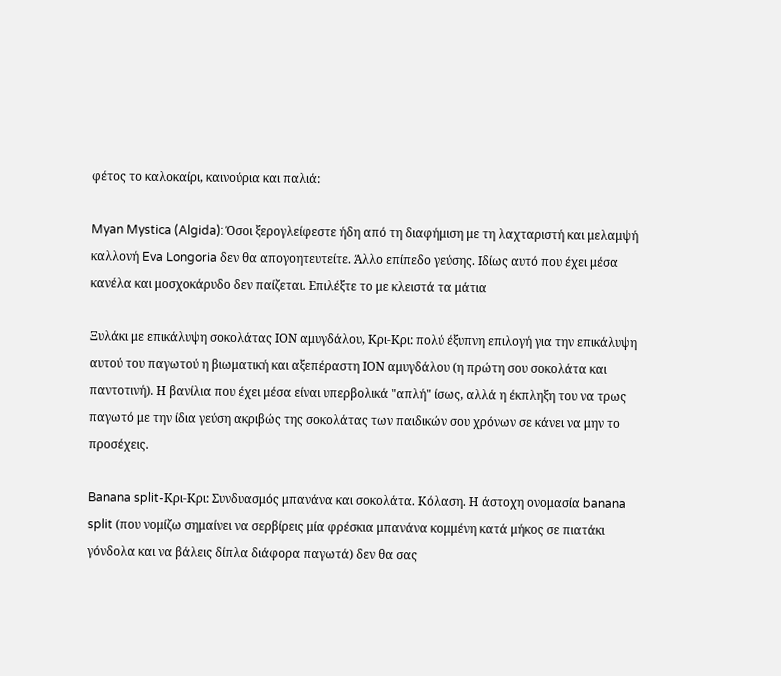φέτος το καλοκαίρι, καινούρια και παλιά:

Myan Mystica (Algida): Όσοι ξερογλείφεστε ήδη από τη διαφήμιση με τη λαχταριστή και μελαμψή καλλονή Eva Longoria δεν θα απογοητευτείτε. Άλλο επίπεδο γεύσης. Ιδίως αυτό που έχει μέσα κανέλα και μοσχοκάρυδο δεν παίζεται. Επιλέξτε το με κλειστά τα μάτια

Ξυλάκι με επικάλυψη σοκολάτας ΙΟΝ αμυγδάλου, Κρι-Κρι: πολύ έξυπνη επιλογή για την επικάλυψη αυτού του παγωτού η βιωματική και αξεπέραστη ΙΟΝ αμυγδάλου (η πρώτη σου σοκολάτα και παντοτινή). Η βανίλια που έχει μέσα είναι υπερβολικά "απλή" ίσως, αλλά η έκπληξη του να τρως παγωτό με την ίδια γεύση ακριβώς της σοκολάτας των παιδικών σου χρόνων σε κάνει να μην το προσέχεις.

Banana split-Κρι-Κρι: Συνδυασμός μπανάνα και σοκολάτα. Κόλαση. Η άστοχη ονομασία banana split (που νομίζω σημαίνει να σερβίρεις μία φρέσκια μπανάνα κομμένη κατά μήκος σε πιατάκι γόνδολα και να βάλεις δίπλα διάφορα παγωτά) δεν θα σας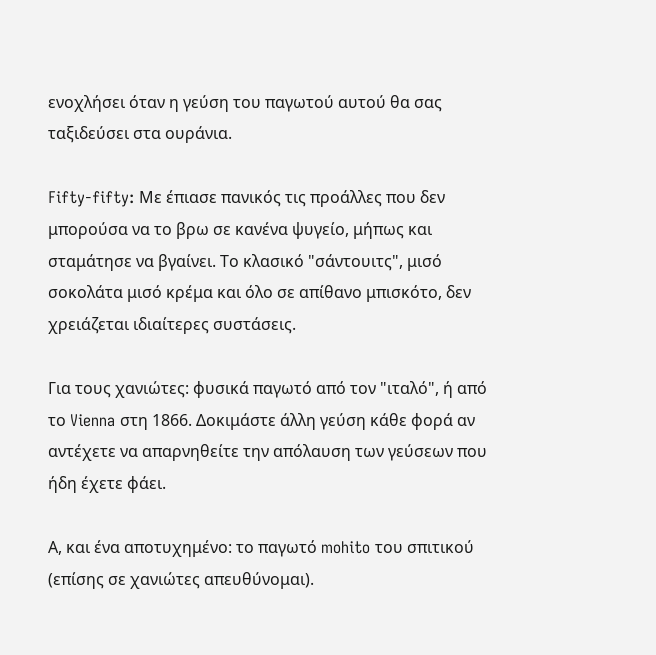ενοχλήσει όταν η γεύση του παγωτού αυτού θα σας ταξιδεύσει στα ουράνια.

Fifty-fifty: Με έπιασε πανικός τις προάλλες που δεν μπορούσα να το βρω σε κανένα ψυγείο, μήπως και σταμάτησε να βγαίνει. Το κλασικό "σάντουιτς", μισό σοκολάτα μισό κρέμα και όλο σε απίθανο μπισκότο, δεν χρειάζεται ιδιαίτερες συστάσεις.

Για τους χανιώτες: φυσικά παγωτό από τον "ιταλό", ή από το Vienna στη 1866. Δοκιμάστε άλλη γεύση κάθε φορά αν αντέχετε να απαρνηθείτε την απόλαυση των γεύσεων που ήδη έχετε φάει.

Α, και ένα αποτυχημένο: το παγωτό mohito του σπιτικού (επίσης σε χανιώτες απευθύνομαι).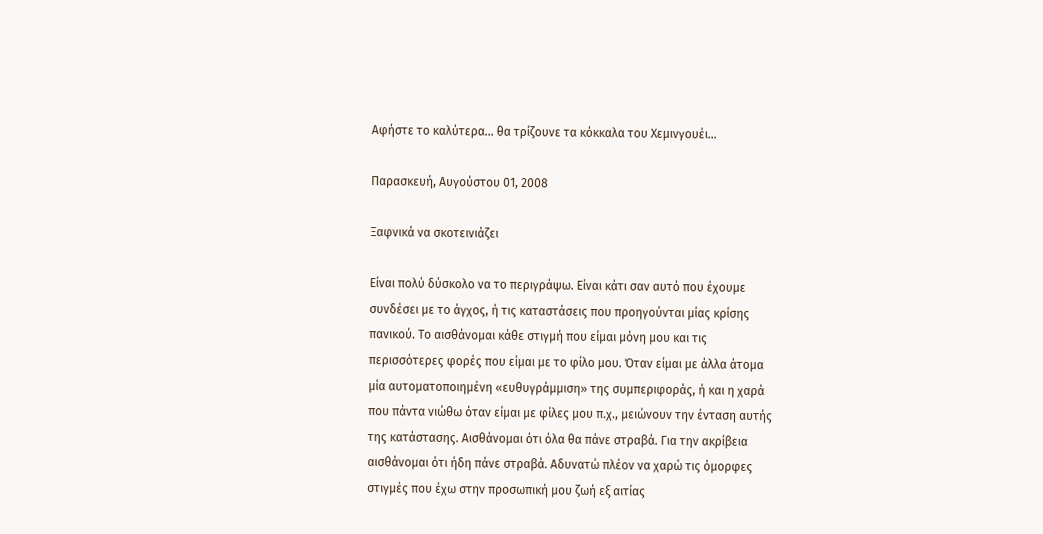Αφήστε το καλύτερα... θα τρίζουνε τα κόκκαλα του Χεμινγουέι...

Παρασκευή, Αυγούστου 01, 2008

Ξαφνικά να σκοτεινιάζει

Είναι πολύ δύσκολο να το περιγράψω. Είναι κάτι σαν αυτό που έχουμε συνδέσει με το άγχος, ή τις καταστάσεις που προηγούνται μίας κρίσης πανικού. Το αισθάνομαι κάθε στιγμή που είμαι μόνη μου και τις περισσότερες φορές που είμαι με το φίλο μου. Όταν είμαι με άλλα άτομα μία αυτοματοποιημένη «ευθυγράμμιση» της συμπεριφοράς, ή και η χαρά που πάντα νιώθω όταν είμαι με φίλες μου π.χ., μειώνουν την ένταση αυτής της κατάστασης. Αισθάνομαι ότι όλα θα πάνε στραβά. Για την ακρίβεια αισθάνομαι ότι ήδη πάνε στραβά. Αδυνατώ πλέον να χαρώ τις όμορφες στιγμές που έχω στην προσωπική μου ζωή εξ αιτίας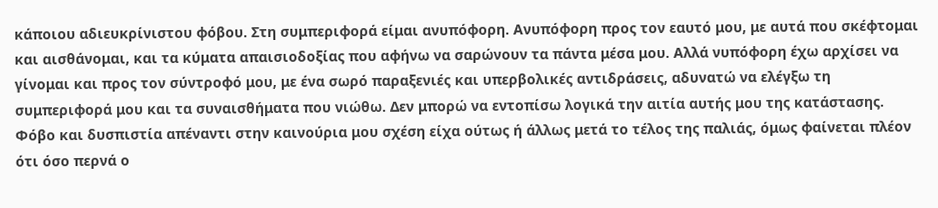κάποιου αδιευκρίνιστου φόβου. Στη συμπεριφορά είμαι ανυπόφορη. Ανυπόφορη προς τον εαυτό μου, με αυτά που σκέφτομαι και αισθάνομαι, και τα κύματα απαισιοδοξίας που αφήνω να σαρώνουν τα πάντα μέσα μου. Αλλά νυπόφορη έχω αρχίσει να γίνομαι και προς τον σύντροφό μου, με ένα σωρό παραξενιές και υπερβολικές αντιδράσεις, αδυνατώ να ελέγξω τη συμπεριφορά μου και τα συναισθήματα που νιώθω. Δεν μπορώ να εντοπίσω λογικά την αιτία αυτής μου της κατάστασης. Φόβο και δυσπιστία απέναντι στην καινούρια μου σχέση είχα ούτως ή άλλως μετά το τέλος της παλιάς, όμως φαίνεται πλέον ότι όσο περνά ο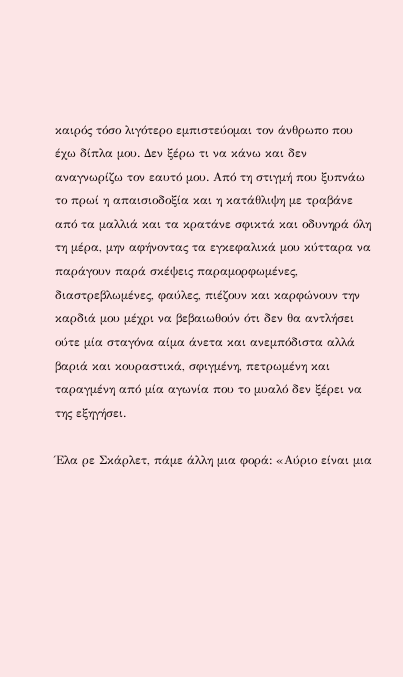καιρός τόσο λιγότερο εμπιστεύομαι τον άνθρωπο που έχω δίπλα μου. Δεν ξέρω τι να κάνω και δεν αναγνωρίζω τον εαυτό μου. Από τη στιγμή που ξυπνάω το πρωί η απαισιοδοξία και η κατάθλιψη με τραβάνε από τα μαλλιά και τα κρατάνε σφικτά και οδυνηρά όλη τη μέρα, μην αφήνοντας τα εγκεφαλικά μου κύτταρα να παράγουν παρά σκέψεις παραμορφωμένες, διαστρεβλωμένες, φαύλες, πιέζουν και καρφώνουν την καρδιά μου μέχρι να βεβαιωθούν ότι δεν θα αντλήσει ούτε μία σταγόνα αίμα άνετα και ανεμπόδιστα αλλά βαριά και κουραστικά, σφιγμένη, πετρωμένη και ταραγμένη από μία αγωνία που το μυαλό δεν ξέρει να της εξηγήσει.

Έλα ρε Σκάρλετ, πάμε άλλη μια φορά: «Αύριο είναι μια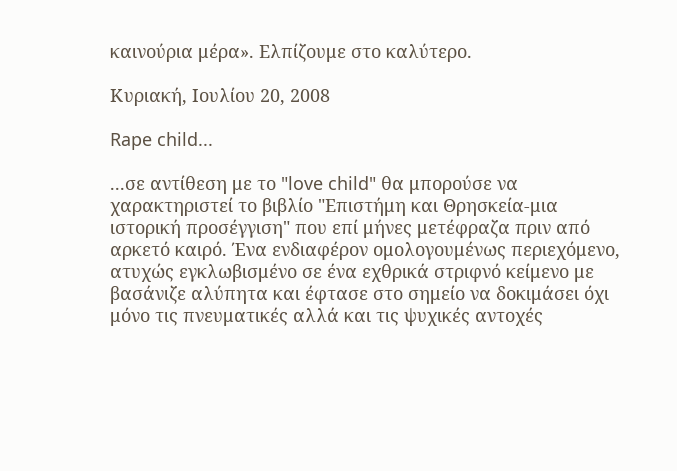καινούρια μέρα». Ελπίζουμε στο καλύτερο.

Κυριακή, Ιουλίου 20, 2008

Rape child...

...σε αντίθεση με το "love child" θα μπορούσε να χαρακτηριστεί το βιβλίο "Επιστήμη και Θρησκεία-μια ιστορική προσέγγιση" που επί μήνες μετέφραζα πριν από αρκετό καιρό. Ένα ενδιαφέρον ομολογουμένως περιεχόμενο, ατυχώς εγκλωβισμένο σε ένα εχθρικά στριφνό κείμενο με βασάνιζε αλύπητα και έφτασε στο σημείο να δοκιμάσει όχι μόνο τις πνευματικές αλλά και τις ψυχικές αντοχές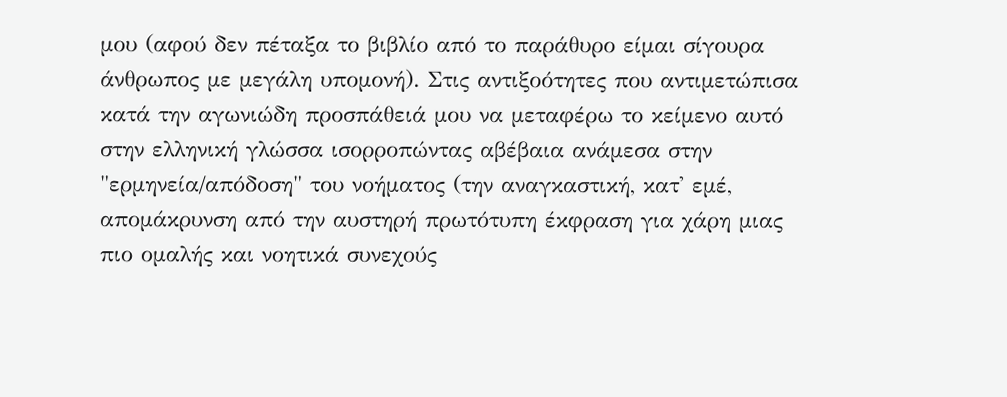μου (αφού δεν πέταξα το βιβλίο από το παράθυρο είμαι σίγουρα άνθρωπος με μεγάλη υπομονή). Στις αντιξοότητες που αντιμετώπισα κατά την αγωνιώδη προσπάθειά μου να μεταφέρω το κείμενο αυτό στην ελληνική γλώσσα ισορροπώντας αβέβαια ανάμεσα στην "ερμηνεία/απόδοση" του νοήματος (την αναγκαστική, κατ' εμέ, απομάκρυνση από την αυστηρή πρωτότυπη έκφραση για χάρη μιας πιο ομαλής και νοητικά συνεχούς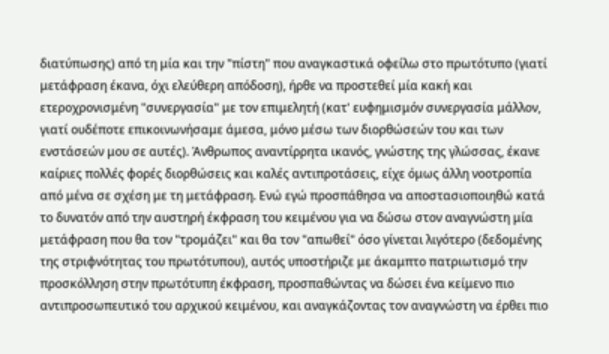διατύπωσης) από τη μία και την "πίστη" που αναγκαστικά οφείλω στο πρωτότυπο (γιατί μετάφραση έκανα, όχι ελεύθερη απόδοση), ήρθε να προστεθεί μία κακή και ετεροχρονισμένη "συνεργασία" με τον επιμελητή (κατ' ευφημισμόν συνεργασία μάλλον, γιατί ουδέποτε επικοινωνήσαμε άμεσα, μόνο μέσω των διορθώσεών του και των ενστάσεών μου σε αυτές). Άνθρωπος αναντίρρητα ικανός, γνώστης της γλώσσας, έκανε καίριες πολλές φορές διορθώσεις και καλές αντιπροτάσεις, είχε όμως άλλη νοοτροπία από μένα σε σχέση με τη μετάφραση. Ενώ εγώ προσπάθησα να αποστασιοποιηθώ κατά το δυνατόν από την αυστηρή έκφραση του κειμένου για να δώσω στον αναγνώστη μία μετάφραση που θα τον "τρομάζει" και θα τον "απωθεί" όσο γίνεται λιγότερο (δεδομένης της στριφνότητας του πρωτότυπου), αυτός υποστήριζε με άκαμπτο πατριωτισμό την προσκόλληση στην πρωτότυπη έκφραση, προσπαθώντας να δώσει ένα κείμενο πιο αντιπροσωπευτικό του αρχικού κειμένου, και αναγκάζοντας τον αναγνώστη να έρθει πιο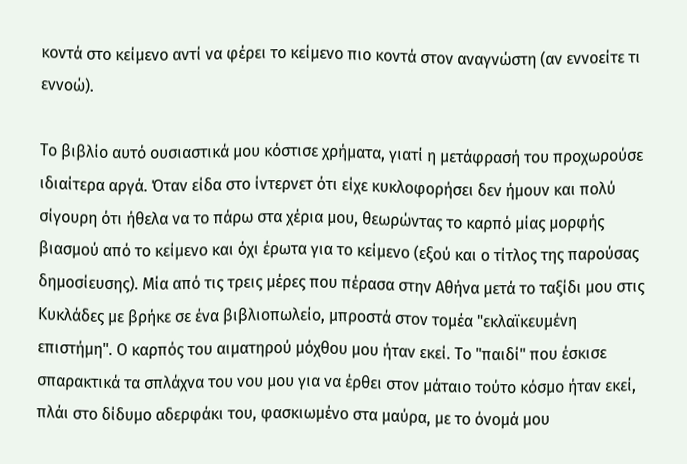κοντά στο κείμενο αντί να φέρει το κείμενο πιο κοντά στον αναγνώστη (αν εννοείτε τι εννοώ).

Το βιβλίο αυτό ουσιαστικά μου κόστισε χρήματα, γιατί η μετάφρασή του προχωρούσε ιδιαίτερα αργά. Όταν είδα στο ίντερνετ ότι είχε κυκλοφορήσει δεν ήμουν και πολύ σίγουρη ότι ήθελα να το πάρω στα χέρια μου, θεωρώντας το καρπό μίας μορφής βιασμού από το κείμενο και όχι έρωτα για το κείμενο (εξού και ο τίτλος της παρούσας δημοσίευσης). Μία από τις τρεις μέρες που πέρασα στην Αθήνα μετά το ταξίδι μου στις Κυκλάδες με βρήκε σε ένα βιβλιοπωλείο, μπροστά στον τομέα "εκλαϊκευμένη επιστήμη". Ο καρπός του αιματηρού μόχθου μου ήταν εκεί. Το "παιδί" που έσκισε σπαρακτικά τα σπλάχνα του νου μου για να έρθει στον μάταιο τούτο κόσμο ήταν εκεί, πλάι στο δίδυμο αδερφάκι του, φασκιωμένο στα μαύρα, με το όνομά μου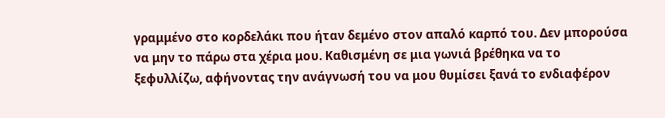γραμμένο στο κορδελάκι που ήταν δεμένο στον απαλό καρπό του. Δεν μπορούσα να μην το πάρω στα χέρια μου. Καθισμένη σε μια γωνιά βρέθηκα να το ξεφυλλίζω, αφήνοντας την ανάγνωσή του να μου θυμίσει ξανά το ενδιαφέρον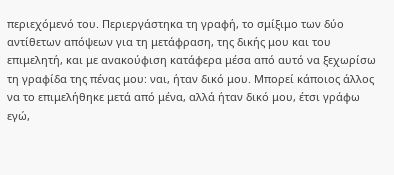περιεχόμενό του. Περιεργάστηκα τη γραφή, το σμίξιμο των δύο αντίθετων απόψεων για τη μετάφραση, της δικής μου και του επιμελητή, και με ανακούφιση κατάφερα μέσα από αυτό να ξεχωρίσω τη γραφίδα της πένας μου: ναι, ήταν δικό μου. Μπορεί κάποιος άλλος να το επιμελήθηκε μετά από μένα, αλλά ήταν δικό μου, έτσι γράφω εγώ,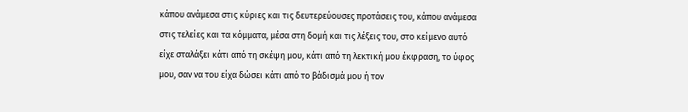κάπου ανάμεσα στις κύριες και τις δευτερεύουσες προτάσεις του, κάπου ανάμεσα στις τελείες και τα κόμματα, μέσα στη δομή και τις λέξεις του, στο κείμενο αυτό είχε σταλάξει κάτι από τη σκέψη μου, κάτι από τη λεκτική μου έκφραση, το ύφος μου, σαν να του είχα δώσει κάτι από το βάδισμά μου ή τον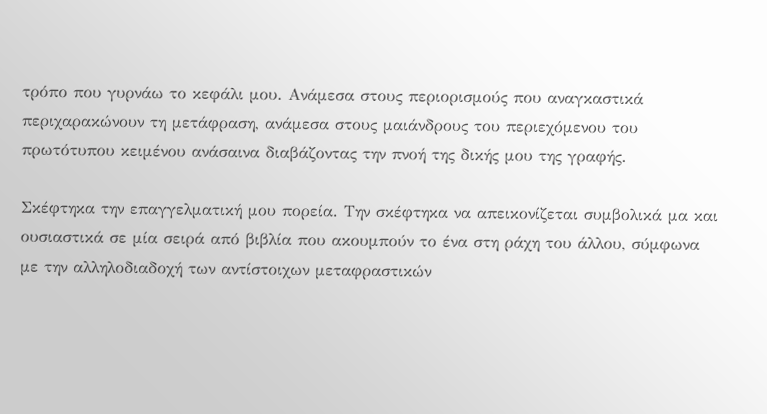τρόπο που γυρνάω το κεφάλι μου. Ανάμεσα στους περιορισμούς που αναγκαστικά περιχαρακώνουν τη μετάφραση, ανάμεσα στους μαιάνδρους του περιεχόμενου του πρωτότυπου κειμένου ανάσαινα διαβάζοντας την πνοή της δικής μου της γραφής.

Σκέφτηκα την επαγγελματική μου πορεία. Την σκέφτηκα να απεικονίζεται συμβολικά μα και ουσιαστικά σε μία σειρά από βιβλία που ακουμπούν το ένα στη ράχη του άλλου, σύμφωνα με την αλληλοδιαδοχή των αντίστοιχων μεταφραστικών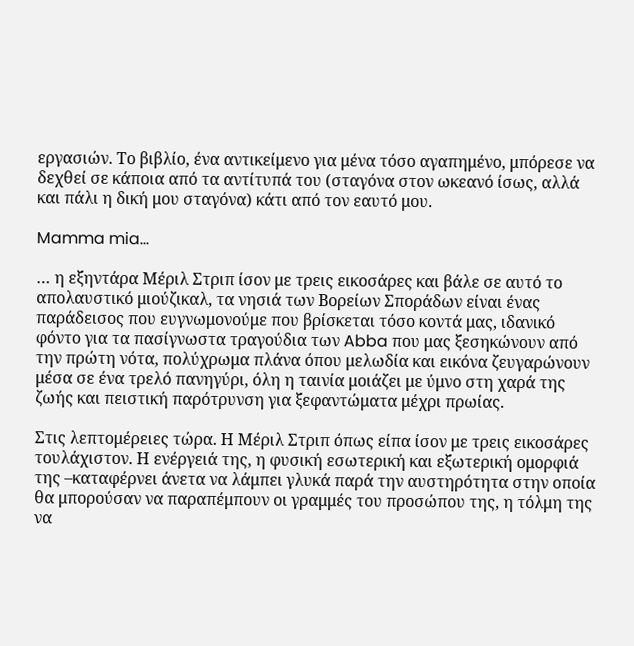εργασιών. Το βιβλίο, ένα αντικείμενο για μένα τόσο αγαπημένο, μπόρεσε να δεχθεί σε κάποια από τα αντίτυπά του (σταγόνα στον ωκεανό ίσως, αλλά και πάλι η δική μου σταγόνα) κάτι από τον εαυτό μου.

Mamma mia…

… η εξηντάρα Μέριλ Στριπ ίσον με τρεις εικοσάρες και βάλε σε αυτό το απολαυστικό μιούζικαλ, τα νησιά των Βορείων Σποράδων είναι ένας παράδεισος που ευγνωμονούμε που βρίσκεται τόσο κοντά μας, ιδανικό φόντο για τα πασίγνωστα τραγούδια των Abba που μας ξεσηκώνουν από την πρώτη νότα, πολύχρωμα πλάνα όπου μελωδία και εικόνα ζευγαρώνουν μέσα σε ένα τρελό πανηγύρι, όλη η ταινία μοιάζει με ύμνο στη χαρά της ζωής και πειστική παρότρυνση για ξεφαντώματα μέχρι πρωίας.

Στις λεπτομέρειες τώρα. Η Μέριλ Στριπ όπως είπα ίσον με τρεις εικοσάρες τουλάχιστον. Η ενέργειά της, η φυσική εσωτερική και εξωτερική ομορφιά της –καταφέρνει άνετα να λάμπει γλυκά παρά την αυστηρότητα στην οποία θα μπορούσαν να παραπέμπουν οι γραμμές του προσώπου της, η τόλμη της να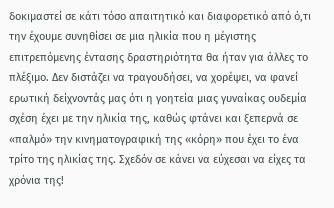δοκιμαστεί σε κάτι τόσο απαιτητικό και διαφορετικό από ό,τι την έχουμε συνηθίσει σε μια ηλικία που η μέγιστης επιτρεπόμενης έντασης δραστηριότητα θα ήταν για άλλες το πλέξιμο. Δεν διστάζει να τραγουδήσει, να χορέψει, να φανεί ερωτική δείχνοντάς μας ότι η γοητεία μιας γυναίκας ουδεμία σχέση έχει με την ηλικία της, καθώς φτάνει και ξεπερνά σε «παλμό» την κινηματογραφική της «κόρη» που έχει το ένα τρίτο της ηλικίας της. Σχεδόν σε κάνει να εύχεσαι να είχες τα χρόνια της!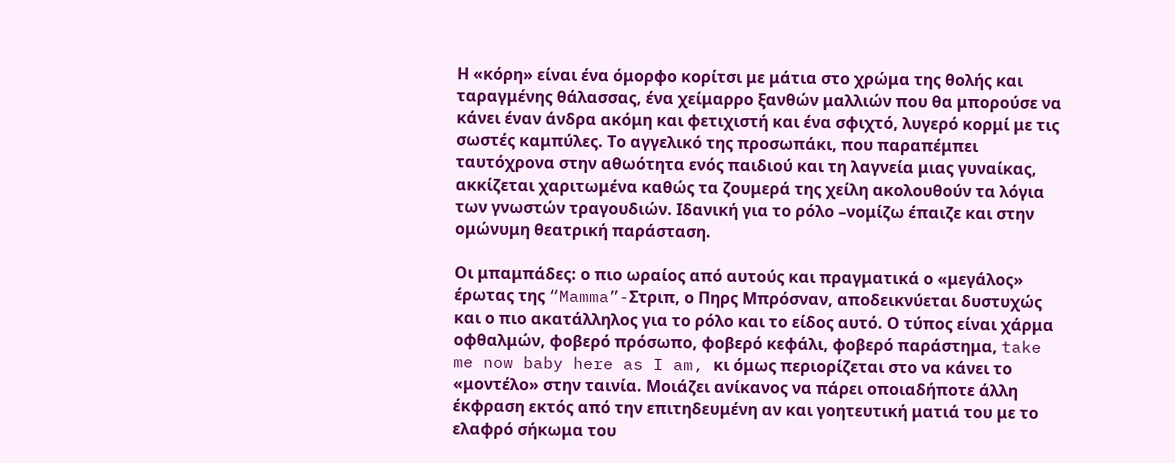Η «κόρη» είναι ένα όμορφο κορίτσι με μάτια στο χρώμα της θολής και ταραγμένης θάλασσας, ένα χείμαρρο ξανθών μαλλιών που θα μπορούσε να κάνει έναν άνδρα ακόμη και φετιχιστή και ένα σφιχτό, λυγερό κορμί με τις σωστές καμπύλες. Το αγγελικό της προσωπάκι, που παραπέμπει ταυτόχρονα στην αθωότητα ενός παιδιού και τη λαγνεία μιας γυναίκας, ακκίζεται χαριτωμένα καθώς τα ζουμερά της χείλη ακολουθούν τα λόγια των γνωστών τραγουδιών. Ιδανική για το ρόλο –νομίζω έπαιζε και στην ομώνυμη θεατρική παράσταση.

Οι μπαμπάδες: ο πιο ωραίος από αυτούς και πραγματικά ο «μεγάλος» έρωτας της “Mamma”-Στριπ, ο Πηρς Μπρόσναν, αποδεικνύεται δυστυχώς και ο πιο ακατάλληλος για το ρόλο και το είδος αυτό. Ο τύπος είναι χάρμα οφθαλμών, φοβερό πρόσωπο, φοβερό κεφάλι, φοβερό παράστημα, take me now baby here as I am, κι όμως περιορίζεται στο να κάνει το «μοντέλο» στην ταινία. Μοιάζει ανίκανος να πάρει οποιαδήποτε άλλη έκφραση εκτός από την επιτηδευμένη αν και γοητευτική ματιά του με το ελαφρό σήκωμα του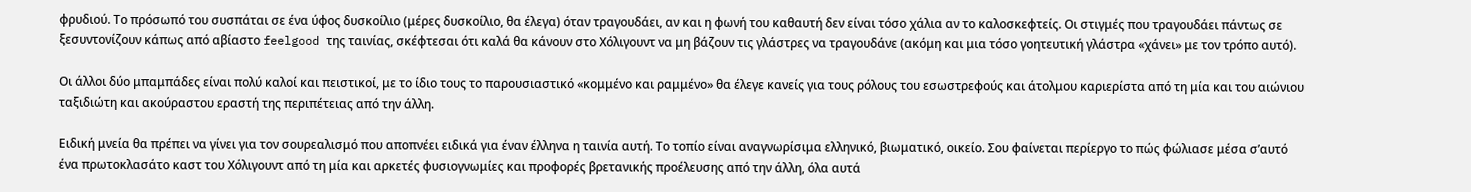φρυδιού. Το πρόσωπό του συσπάται σε ένα ύφος δυσκοίλιο (μέρες δυσκοίλιο, θα έλεγα) όταν τραγουδάει, αν και η φωνή του καθαυτή δεν είναι τόσο χάλια αν το καλοσκεφτείς. Οι στιγμές που τραγουδάει πάντως σε ξεσυντονίζουν κάπως από αβίαστο feelgood της ταινίας, σκέφτεσαι ότι καλά θα κάνουν στο Χόλιγουντ να μη βάζουν τις γλάστρες να τραγουδάνε (ακόμη και μια τόσο γοητευτική γλάστρα «χάνει» με τον τρόπο αυτό).

Οι άλλοι δύο μπαμπάδες είναι πολύ καλοί και πειστικοί, με το ίδιο τους το παρουσιαστικό «κομμένο και ραμμένο» θα έλεγε κανείς για τους ρόλους του εσωστρεφούς και άτολμου καριερίστα από τη μία και του αιώνιου ταξιδιώτη και ακούραστου εραστή της περιπέτειας από την άλλη.

Ειδική μνεία θα πρέπει να γίνει για τον σουρεαλισμό που αποπνέει ειδικά για έναν έλληνα η ταινία αυτή. Το τοπίο είναι αναγνωρίσιμα ελληνικό, βιωματικό, οικείο. Σου φαίνεται περίεργο το πώς φώλιασε μέσα σ’αυτό ένα πρωτοκλασάτο καστ του Χόλιγουντ από τη μία και αρκετές φυσιογνωμίες και προφορές βρετανικής προέλευσης από την άλλη, όλα αυτά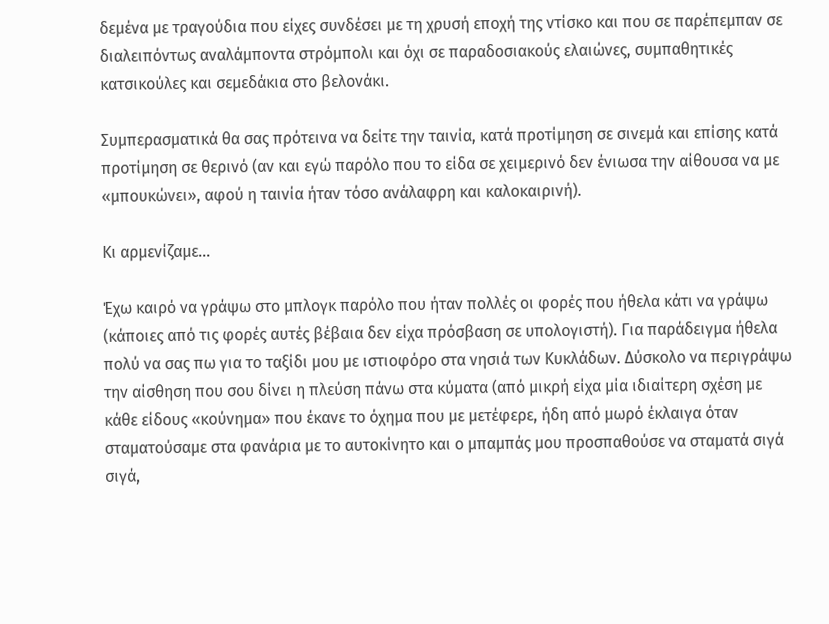δεμένα με τραγούδια που είχες συνδέσει με τη χρυσή εποχή της ντίσκο και που σε παρέπεμπαν σε διαλειπόντως αναλάμποντα στρόμπολι και όχι σε παραδοσιακούς ελαιώνες, συμπαθητικές κατσικούλες και σεμεδάκια στο βελονάκι.

Συμπερασματικά θα σας πρότεινα να δείτε την ταινία, κατά προτίμηση σε σινεμά και επίσης κατά προτίμηση σε θερινό (αν και εγώ παρόλο που το είδα σε χειμερινό δεν ένιωσα την αίθουσα να με «μπουκώνει», αφού η ταινία ήταν τόσο ανάλαφρη και καλοκαιρινή).

Κι αρμενίζαμε...

Έχω καιρό να γράψω στο μπλογκ παρόλο που ήταν πολλές οι φορές που ήθελα κάτι να γράψω (κάποιες από τις φορές αυτές βέβαια δεν είχα πρόσβαση σε υπολογιστή). Για παράδειγμα ήθελα πολύ να σας πω για το ταξίδι μου με ιστιοφόρο στα νησιά των Κυκλάδων. Δύσκολο να περιγράψω την αίσθηση που σου δίνει η πλεύση πάνω στα κύματα (από μικρή είχα μία ιδιαίτερη σχέση με κάθε είδους «κούνημα» που έκανε το όχημα που με μετέφερε, ήδη από μωρό έκλαιγα όταν σταματούσαμε στα φανάρια με το αυτοκίνητο και ο μπαμπάς μου προσπαθούσε να σταματά σιγά σιγά,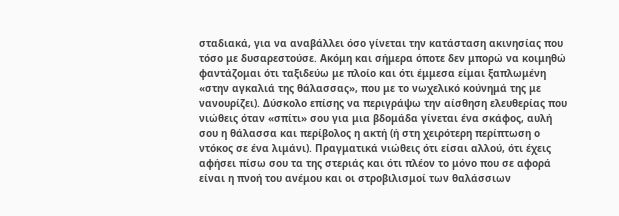σταδιακά, για να αναβάλλει όσο γίνεται την κατάσταση ακινησίας που τόσο με δυσαρεστούσε. Ακόμη και σήμερα όποτε δεν μπορώ να κοιμηθώ φαντάζομαι ότι ταξιδεύω με πλοίο και ότι έμμεσα είμαι ξαπλωμένη «στην αγκαλιά της θάλασσας», που με το νωχελικό κούνημά της με νανουρίζει). Δύσκολο επίσης να περιγράψω την αίσθηση ελευθερίας που νιώθεις όταν «σπίτι» σου για μια βδομάδα γίνεται ένα σκάφος, αυλή σου η θάλασσα και περίβολος η ακτή (ή στη χειρότερη περίπτωση ο ντόκος σε ένα λιμάνι). Πραγματικά νιώθεις ότι είσαι αλλού, ότι έχεις αφήσει πίσω σου τα της στεριάς και ότι πλέον το μόνο που σε αφορά είναι η πνοή του ανέμου και οι στροβιλισμοί των θαλάσσιων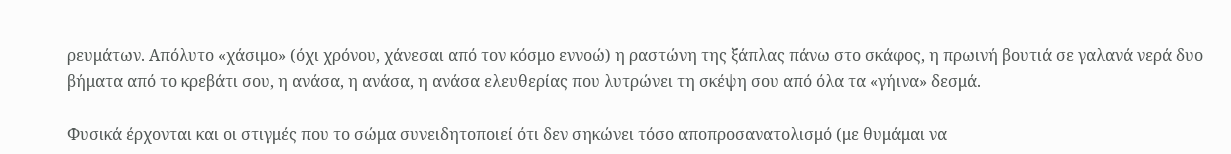ρευμάτων. Απόλυτο «χάσιμο» (όχι χρόνου, χάνεσαι από τον κόσμο εννοώ) η ραστώνη της ξάπλας πάνω στο σκάφος, η πρωινή βουτιά σε γαλανά νερά δυο βήματα από το κρεβάτι σου, η ανάσα, η ανάσα, η ανάσα ελευθερίας που λυτρώνει τη σκέψη σου από όλα τα «γήινα» δεσμά.

Φυσικά έρχονται και οι στιγμές που το σώμα συνειδητοποιεί ότι δεν σηκώνει τόσο αποπροσανατολισμό (με θυμάμαι να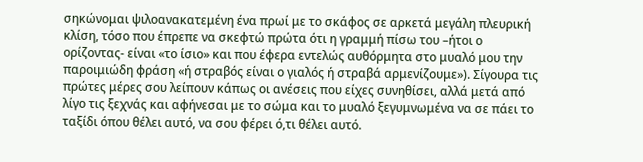σηκώνομαι ψιλοανακατεμένη ένα πρωί με το σκάφος σε αρκετά μεγάλη πλευρική κλίση, τόσο που έπρεπε να σκεφτώ πρώτα ότι η γραμμή πίσω του –ήτοι ο ορίζοντας- είναι «το ίσιο» και που έφερα εντελώς αυθόρμητα στο μυαλό μου την παροιμιώδη φράση «ή στραβός είναι ο γιαλός ή στραβά αρμενίζουμε»). Σίγουρα τις πρώτες μέρες σου λείπουν κάπως οι ανέσεις που είχες συνηθίσει, αλλά μετά από λίγο τις ξεχνάς και αφήνεσαι με το σώμα και το μυαλό ξεγυμνωμένα να σε πάει το ταξίδι όπου θέλει αυτό, να σου φέρει ό,τι θέλει αυτό.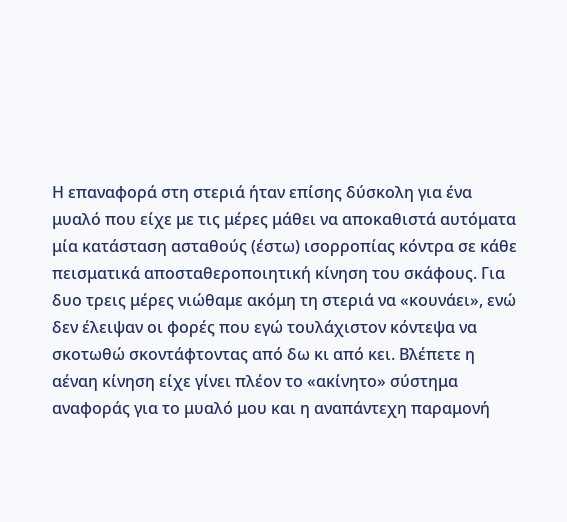Η επαναφορά στη στεριά ήταν επίσης δύσκολη για ένα μυαλό που είχε με τις μέρες μάθει να αποκαθιστά αυτόματα μία κατάσταση ασταθούς (έστω) ισορροπίας κόντρα σε κάθε πεισματικά αποσταθεροποιητική κίνηση του σκάφους. Για δυο τρεις μέρες νιώθαμε ακόμη τη στεριά να «κουνάει», ενώ δεν έλειψαν οι φορές που εγώ τουλάχιστον κόντεψα να σκοτωθώ σκοντάφτοντας από δω κι από κει. Βλέπετε η αέναη κίνηση είχε γίνει πλέον το «ακίνητο» σύστημα αναφοράς για το μυαλό μου και η αναπάντεχη παραμονή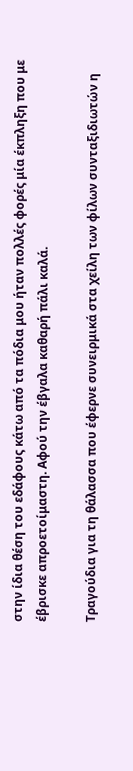στην ίδια θέση του εδάφους κάτω από τα πόδια μου ήταν πολλές φορές μία έκπληξη που με έβρισκε απροετοίμαστη. Αφού την έβγαλα καθαρή πάλι καλά.

Τραγούδια για τη θάλασσα που έφερνε συνειρμικά στα χείλη των φίλων συνταξιδιωτών η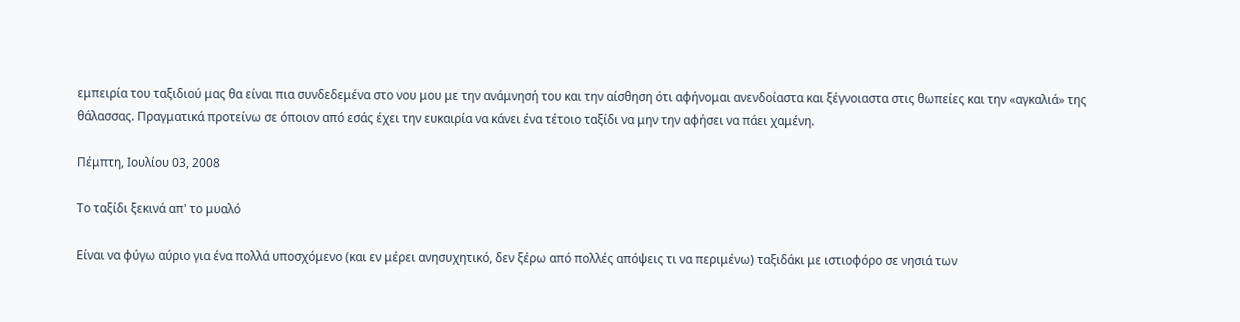εμπειρία του ταξιδιού μας θα είναι πια συνδεδεμένα στο νου μου με την ανάμνησή του και την αίσθηση ότι αφήνομαι ανενδοίαστα και ξέγνοιαστα στις θωπείες και την «αγκαλιά» της θάλασσας. Πραγματικά προτείνω σε όποιον από εσάς έχει την ευκαιρία να κάνει ένα τέτοιο ταξίδι να μην την αφήσει να πάει χαμένη.

Πέμπτη, Ιουλίου 03, 2008

Το ταξίδι ξεκινά απ' το μυαλό

Είναι να φύγω αύριο για ένα πολλά υποσχόμενο (και εν μέρει ανησυχητικό, δεν ξέρω από πολλές απόψεις τι να περιμένω) ταξιδάκι με ιστιοφόρο σε νησιά των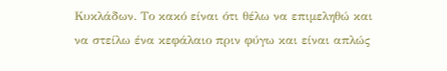Κυκλάδων. Το κακό είναι ότι θέλω να επιμεληθώ και να στείλω ένα κεφάλαιο πριν φύγω και είναι απλώς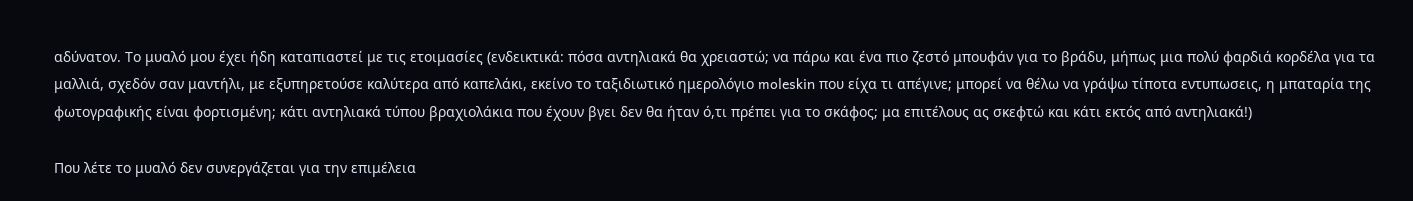αδύνατον. Το μυαλό μου έχει ήδη καταπιαστεί με τις ετοιμασίες (ενδεικτικά: πόσα αντηλιακά θα χρειαστώ; να πάρω και ένα πιο ζεστό μπουφάν για το βράδυ, μήπως μια πολύ φαρδιά κορδέλα για τα μαλλιά, σχεδόν σαν μαντήλι, με εξυπηρετούσε καλύτερα από καπελάκι, εκείνο το ταξιδιωτικό ημερολόγιο moleskin που είχα τι απέγινε; μπορεί να θέλω να γράψω τίποτα εντυπωσεις, η μπαταρία της φωτογραφικής είναι φορτισμένη; κάτι αντηλιακά τύπου βραχιολάκια που έχουν βγει δεν θα ήταν ό,τι πρέπει για το σκάφος; μα επιτέλους ας σκεφτώ και κάτι εκτός από αντηλιακά!)

Που λέτε το μυαλό δεν συνεργάζεται για την επιμέλεια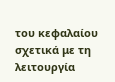του κεφαλαίου σχετικά με τη λειτουργία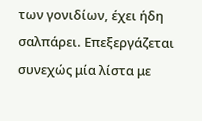των γονιδίων, έχει ήδη σαλπάρει. Επεξεργάζεται συνεχώς μία λίστα με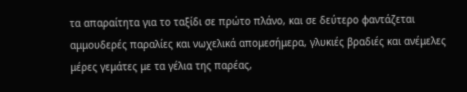τα απαραίτητα για το ταξίδι σε πρώτο πλάνο, και σε δεύτερο φαντάζεται αμμουδερές παραλίες και νωχελικά απομεσήμερα, γλυκιές βραδιές και ανέμελες μέρες γεμάτες με τα γέλια της παρέας,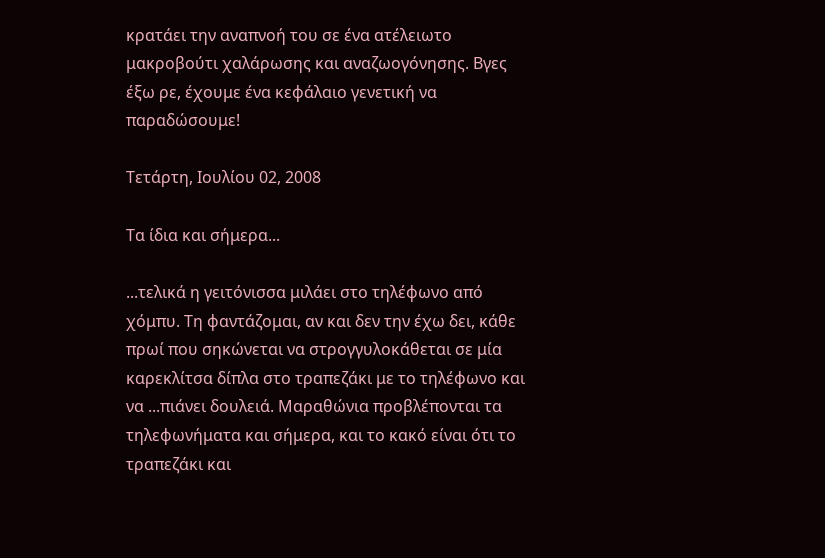κρατάει την αναπνοή του σε ένα ατέλειωτο μακροβούτι χαλάρωσης και αναζωογόνησης. Βγες έξω ρε, έχουμε ένα κεφάλαιο γενετική να παραδώσουμε!

Τετάρτη, Ιουλίου 02, 2008

Τα ίδια και σήμερα...

...τελικά η γειτόνισσα μιλάει στο τηλέφωνο από χόμπυ. Τη φαντάζομαι, αν και δεν την έχω δει, κάθε πρωί που σηκώνεται να στρογγυλοκάθεται σε μία καρεκλίτσα δίπλα στο τραπεζάκι με το τηλέφωνο και να ...πιάνει δουλειά. Μαραθώνια προβλέπονται τα τηλεφωνήματα και σήμερα, και το κακό είναι ότι το τραπεζάκι και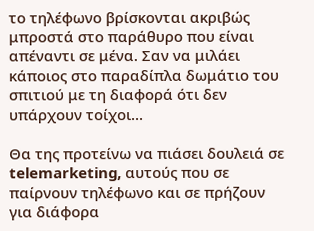το τηλέφωνο βρίσκονται ακριβώς μπροστά στο παράθυρο που είναι απέναντι σε μένα. Σαν να μιλάει κάποιος στο παραδίπλα δωμάτιο του σπιτιού με τη διαφορά ότι δεν υπάρχουν τοίχοι...

Θα της προτείνω να πιάσει δουλειά σε telemarketing, αυτούς που σε παίρνουν τηλέφωνο και σε πρήζουν για διάφορα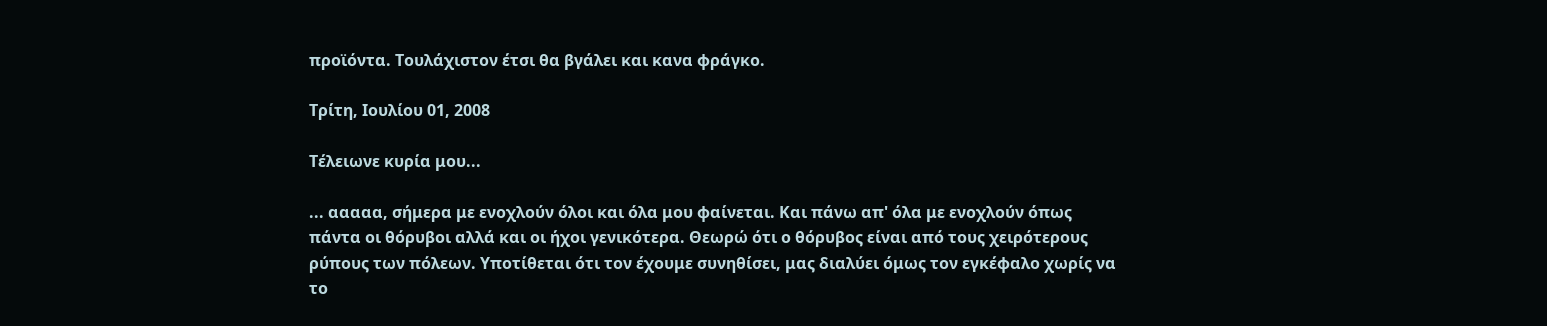προϊόντα. Τουλάχιστον έτσι θα βγάλει και κανα φράγκο.

Τρίτη, Ιουλίου 01, 2008

Τέλειωνε κυρία μου...

... ααααα, σήμερα με ενοχλούν όλοι και όλα μου φαίνεται. Και πάνω απ' όλα με ενοχλούν όπως πάντα οι θόρυβοι αλλά και οι ήχοι γενικότερα. Θεωρώ ότι ο θόρυβος είναι από τους χειρότερους ρύπους των πόλεων. Υποτίθεται ότι τον έχουμε συνηθίσει, μας διαλύει όμως τον εγκέφαλο χωρίς να το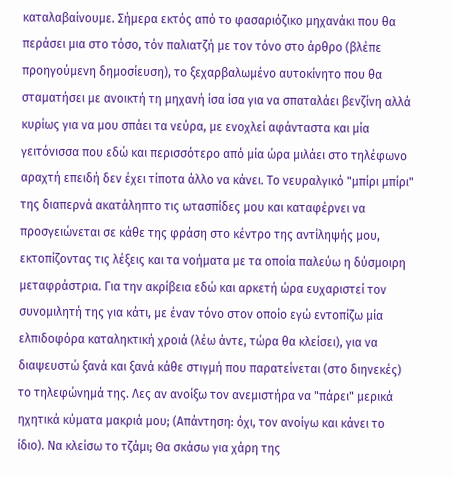καταλαβαίνουμε. Σήμερα εκτός από το φασαριόζικο μηχανάκι που θα περάσει μια στο τόσο, τόν παλιατζή με τον τόνο στο άρθρο (βλέπε προηγούμενη δημοσίευση), το ξεχαρβαλωμένο αυτοκίνητο που θα σταματήσει με ανοικτή τη μηχανή ίσα ίσα για να σπαταλάει βενζίνη αλλά κυρίως για να μου σπάει τα νεύρα, με ενοχλεί αφάνταστα και μία γειτόνισσα που εδώ και περισσότερο από μία ώρα μιλάει στο τηλέφωνο αραχτή επειδή δεν έχει τίποτα άλλο να κάνει. Το νευραλγικό "μπίρι μπίρι" της διαπερνά ακατάληπτο τις ωτασπίδες μου και καταφέρνει να προσγειώνεται σε κάθε της φράση στο κέντρο της αντίληψής μου, εκτοπίζοντας τις λέξεις και τα νοήματα με τα οποία παλεύω η δύσμοιρη μεταφράστρια. Για την ακρίβεια εδώ και αρκετή ώρα ευχαριστεί τον συνομιλητή της για κάτι, με έναν τόνο στον οποίο εγώ εντοπίζω μία ελπιδοφόρα καταληκτική χροιά (λέω άντε, τώρα θα κλείσει), για να διαψευστώ ξανά και ξανά κάθε στιγμή που παρατείνεται (στο διηνεκές) το τηλεφώνημά της. Λες αν ανοίξω τον ανεμιστήρα να "πάρει" μερικά ηχητικά κύματα μακριά μου; (Απάντηση: όχι, τον ανοίγω και κάνει το ίδιο). Να κλείσω το τζάμι; Θα σκάσω για χάρη της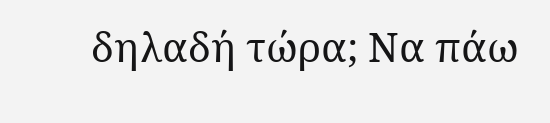δηλαδή τώρα; Να πάω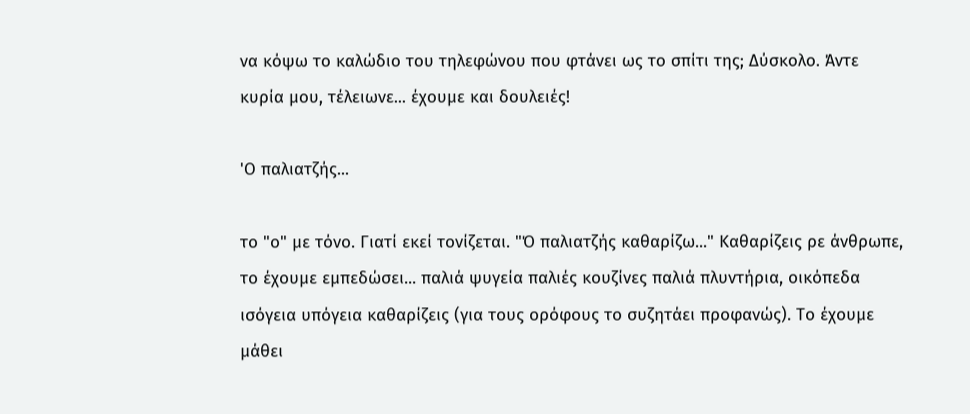να κόψω το καλώδιο του τηλεφώνου που φτάνει ως το σπίτι της; Δύσκολο. Άντε κυρία μου, τέλειωνε... έχουμε και δουλειές!

'Ο παλιατζής...

το "ο" με τόνο. Γιατί εκεί τονίζεται. "Ό παλιατζής καθαρίζω..." Καθαρίζεις ρε άνθρωπε, το έχουμε εμπεδώσει... παλιά ψυγεία παλιές κουζίνες παλιά πλυντήρια, οικόπεδα ισόγεια υπόγεια καθαρίζεις (για τους ορόφους το συζητάει προφανώς). Το έχουμε μάθει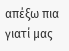απέξω πια γιατί μας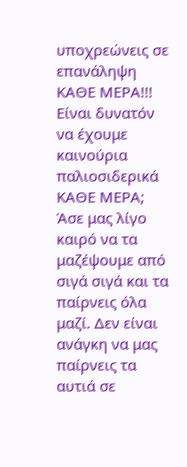υποχρεώνεις σε επανάληψη ΚΑΘΕ ΜΕΡΑ!!! Είναι δυνατόν να έχουμε καινούρια παλιοσιδερικά ΚΑΘΕ ΜΕΡΑ; Άσε μας λίγο καιρό να τα μαζέψουμε από σιγά σιγά και τα παίρνεις όλα μαζί. Δεν είναι ανάγκη να μας παίρνεις τα αυτιά σε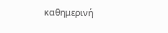καθημερινή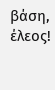βάση, έλεος!